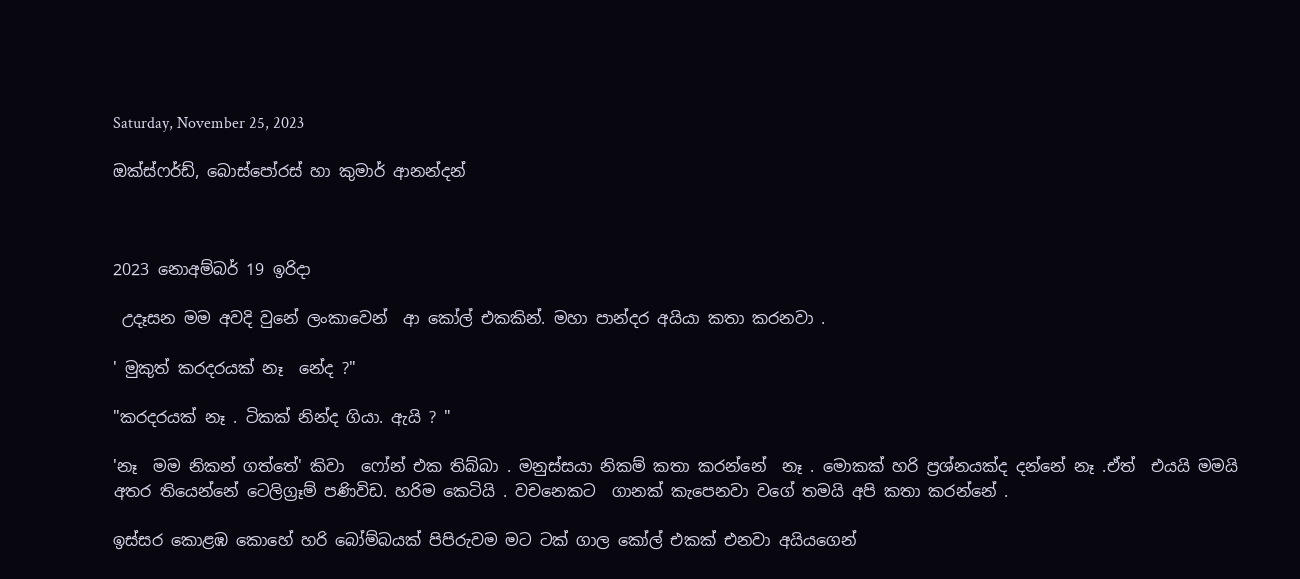Saturday, November 25, 2023

ඔක්ස්ෆර්ඩ්, බොස්පෝරස් හා කුමාර් ආනන්දන්



2023 නොඅම්බර් 19 ඉරිදා

 උදෑසන මම අවදි වුනේ ලංකාවෙන්  ආ කෝල් එකකින්. මහා පාන්දර අයියා කතා කරනවා .

' මුකුත් කරදරයක් නෑ  නේද ?"

"කරදරයක් නෑ . ටිකක් නින්ද ගියා. ඇයි ? "

'නෑ  මම නිකන් ගත්තේ' කිවා  ෆෝන් එක තිබ්බා . මනුස්සයා නිකම් කතා කරන්නේ  නෑ . මොකක් හරි ප්‍රශ්නයක්ද දන්නේ නෑ .ඒත්  එයයි මමයි අතර තියෙන්නේ ටෙලිග්‍රෑම් පණිවිඩ. හරිම කෙටියි . වචනෙකට  ගානක් කැපෙනවා වගේ තමයි අපි කතා කරන්නේ .

ඉස්සර කොළඹ කොහේ හරි බෝම්බයක් පිපිරුවම මට ටක් ගාල කෝල් එකක් එනවා අයියගෙන්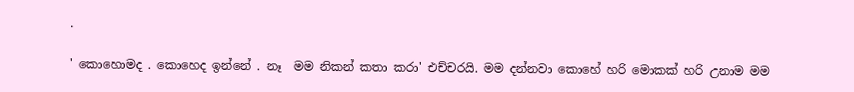.

' කොහොමද . කොහෙද ඉන්නේ . නෑ  මම නිකන් කතා කරා' එච්චරයි. මම දන්නවා කොහේ හරි මොකක් හරි උනාම මම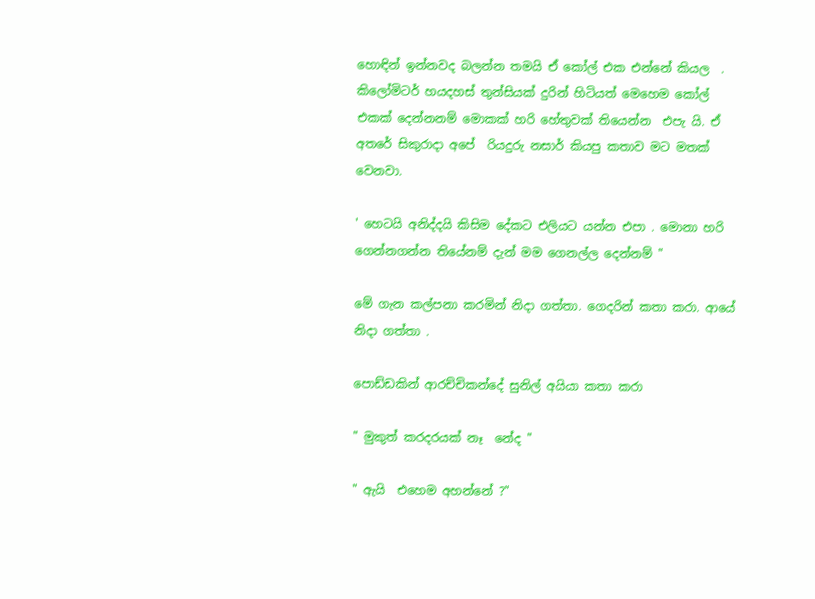හොඳින් ඉන්නවද බලන්න තමයි ඒ කෝල් එක එන්නේ කියල  .  කිලෝමිටර් හයදහස් තුන්සියක් දුරින් හිටියත් මෙහෙම කෝල් එකක් දෙන්නනම් මොකක් හරි හේතුවක් තියෙන්න  එපැ යි. ඒ අතරේ සිකුරාදා අපේ  රියදුරු නසාර් කියපු කතාව මට මතක් වෙනවා.

' හෙටයි අනිද්දයි කිසිම දේකට එලියට යන්න එපා . මොනා හරි ගෙන්නගන්න තියේනම් දැන් මම ගෙනල්ල දෙන්නම් "

මේ ගැන කල්පනා කරමින් නිදා ගත්තා. ගෙදරින් කතා කරා. ආයේ නිදා ගත්තා .

පොඩ්ඩකින් ආරච්චිකන්දේ සුනිල් අයියා කතා කරා

" මුකුත් කරදරයක් නෑ  නේද "

" ඇයි  එහෙම අහන්නේ ?"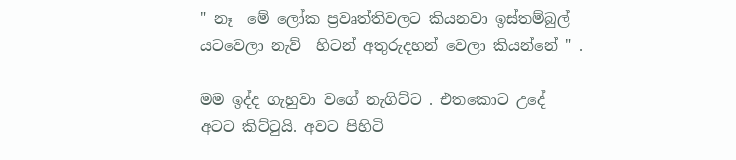" නෑ  මේ ලෝක ප්‍රවෘත්තිවලට කියනවා ඉස්තම්බුල් යටවෙලා නැව්  හිටන් අතුරුදහන් වෙලා කියන්නේ " .

මම ඉද්ද ගැහුවා වගේ නැගිට්ට . එතකොට උදේ අටට කිට්ටුයි. අවට පිහිටි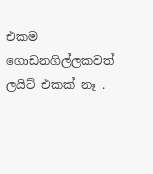එකම ගොඩනගිල්ලකවත් ලයිට් එකක් නෑ .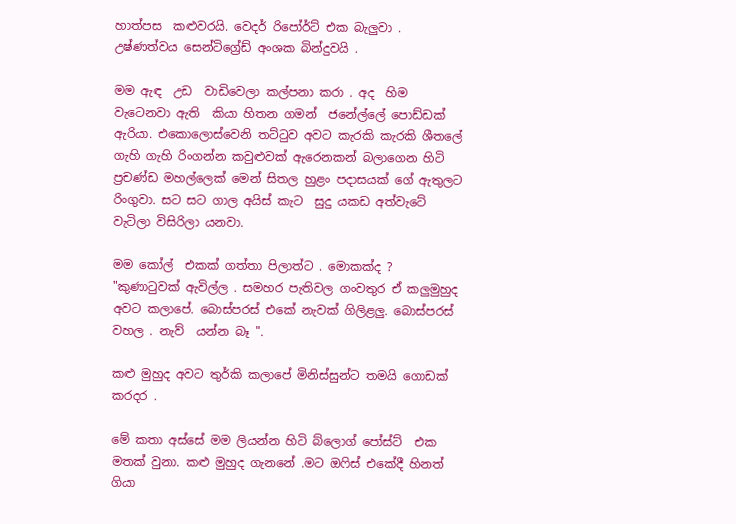හාත්පස  කළුවරයි. වෙදර් රිපෝර්ට් එක බැලුවා . උෂ්ණත්වය සෙන්ටිග්‍රේඩ් අංශක බින්දුවයි .

මම ඇඳ  උඩ  වාඩිවෙලා කල්පනා කරා . අද  හිම වැටෙනවා ඇති  කියා හිතන ගමන්  ජනේල්ලේ පොඩ්ඩක් ඇරියා. එකොලොස්වෙනි තට්ටුව අවට කැරකි කැරකි ශීතලේ ගැහි ගැහි රිංගන්න කවුළුවක් ඇරෙනකන් බලාගෙන හිටි ප්‍රචණ්ඩ මහල්ලෙක් මෙන් සිතල හුළං පදාසයක් ගේ ඇතුලට රිංගුවා. සට සට ගාල අයිස් කැට  සුදු යකඩ අත්වැටේ වැටිලා විසිරිලා යනවා.

මම කෝල්  එකක් ගත්තා පිලාත්ට . මොකක්ද ? "කුණාටුවක් ඇවිල්ල . සමහර පැතිවල ගංවතුර ඒ කලුමුහුද අවට කලාපේ. බොස්පරස් එකේ නැවක් ගිලිළලු. බොස්පරස් වහල . නැව්  යන්න බෑ ".

කළු මුහුද අවට තුර්කි කලාපේ මිනිස්සුන්ට තමයි ගොඩක්  කරදර .

මේ කතා අස්සේ මම ලියන්න හිටි බ්ලොග් පෝස්ට්  එක මතක් වුනා. කළු මුහුද ගැනනේ .මට ඔෆිස් එකේදී හිනත් ගියා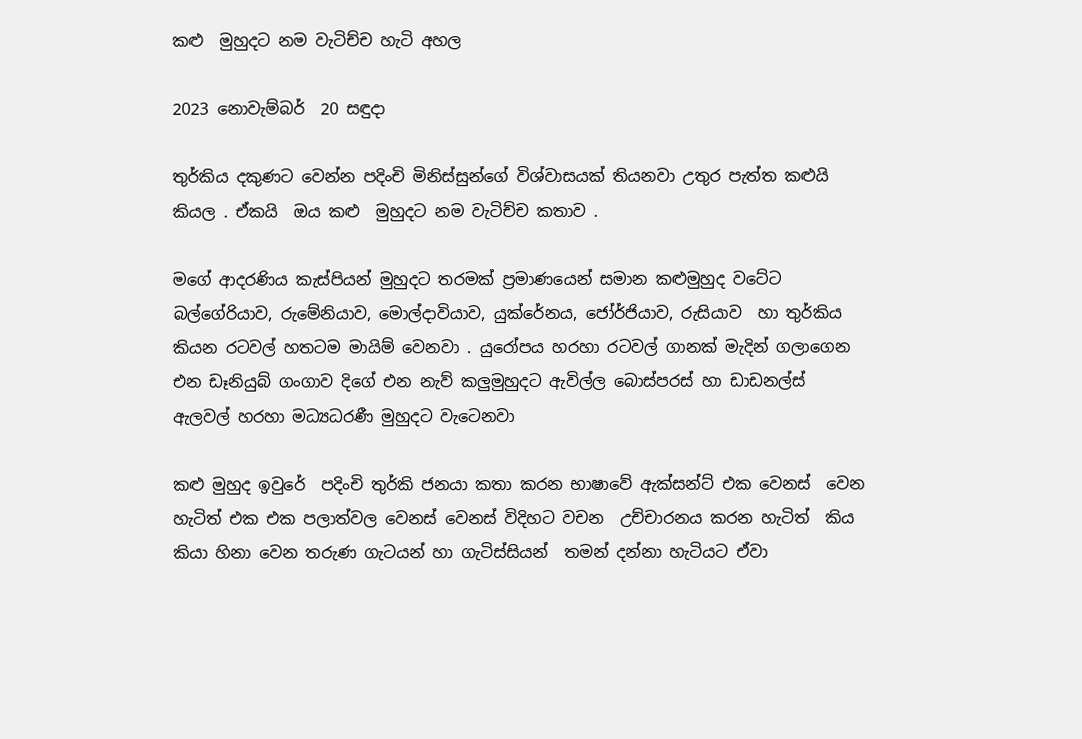කළු  මුහුදට නම වැටිච්ච හැටි අහල

2023 නොවැම්බර්  20 සඳුදා

තුර්කිය දකුණට වෙන්න පදිංචි මිනිස්සුන්ගේ විශ්වාසයක් තියනවා උතුර පැත්ත කළුයි කියල . ඒකයි  ඔය කළු  මුහුදට නම වැටිච්ච කතාව .

මගේ ආදරණිය කැස්පියන් මුහුදට තරමක් ප්‍රමාණයෙන් සමාන කළුමුහුද වටේට බල්ගේරියාව, රුමේනියාව, මොල්දාවියාව, යුක්රේනය, ජෝර්ජියාව, රුසියාව  හා තුර්කිය කියන රටවල් හතටම මායිම් වෙනවා . යුරෝපය හරහා රටවල් ගානක් මැදින් ගලාගෙන එන ඩෑනියුබ් ගංගාව දිගේ එන නැව් කලුමුහුදට ඇවිල්ල බොස්පරස් හා ඩාඩනල්ස් ඇලවල් හරහා මධ්‍යධරණී මුහුදට වැටෙනවා

කළු මුහුද ඉවුරේ  පදිංචි තුර්කි ජනයා කතා කරන භාෂාවේ ඇක්සන්ට් එක වෙනස්  වෙන  හැටිත් එක එක පලාත්වල වෙනස් වෙනස් විදිහට වචන  උච්චාරනය කරන හැටිත්  කිය කියා හිනා වෙන තරුණ ගැටයන් හා ගැටිස්සියන්  තමන් දන්නා හැටියට ඒවා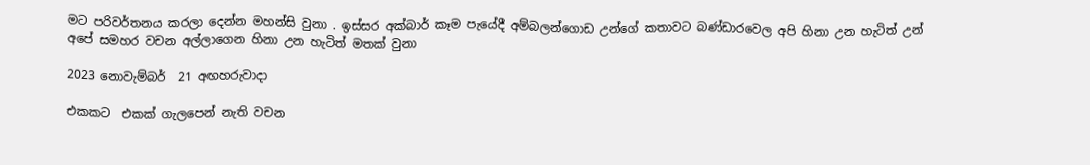මට පරිවර්තනය කරලා දෙන්න මහන්සි වුනා . ඉස්සර අක්බාර් කෑම පැයේදී අම්බලන්ගොඩ උන්ගේ කතාවට බණ්ඩාරවෙල අපි හිනා උන හැටිත් උන් අපේ සමහර වචන අල්ලාගෙන හිනා උන හැටිත් මතක් වුනා

2023 නොවැම්බර්  21 අඟහරුවාදා

එකකට  එකක් ගැලපෙන් නැති වචන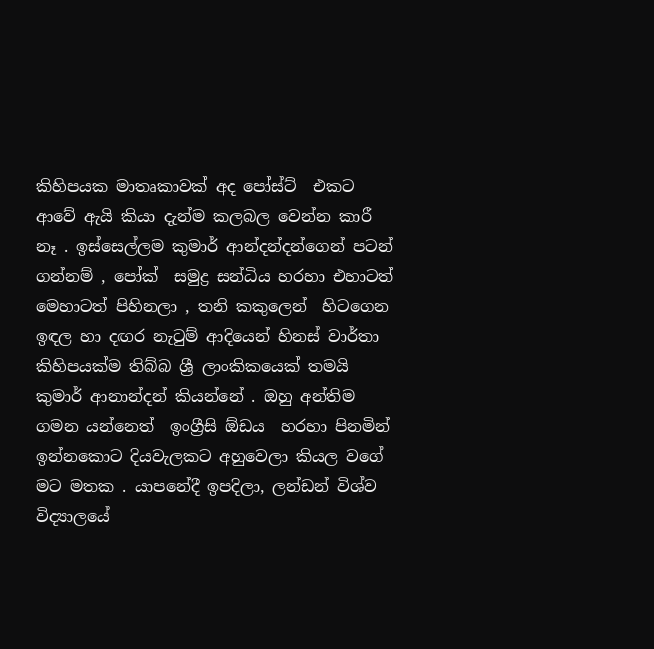කිහිපයක මාතෘකාවක් අද පෝස්ට්  එකට ආවේ ඇයි කියා දැන්ම කලබල වෙන්න කාරී නෑ . ඉස්සෙල්ලම කුමාර් ආන්දන්දන්ගෙන් පටන් ගන්නම් , පෝක්  සමුද්‍ර සන්ධිය හරහා එහාටත් මෙහාටත් පිහිනලා , තනි කකුලෙන්  හිටගෙන ඉඳල හා දඟර නැටුම් ආදියෙන් හිනස් වාර්තා කිහිපයක්ම තිබ්බ ශ්‍රී ලාංකිකයෙක් තමයි කුමාර් ආනාන්දන් කියන්නේ . ඔහු අන්තිම ගමන යන්නෙත්  ඉංග්‍රීසි ඕඩය  හරහා පිනමින් ඉන්නකොට දියවැලකට අහුවෙලා කියල වගේ මට මතක . යාපනේදී ඉපදිලා, ලන්ඩන් විශ්ව විද්‍යාලයේ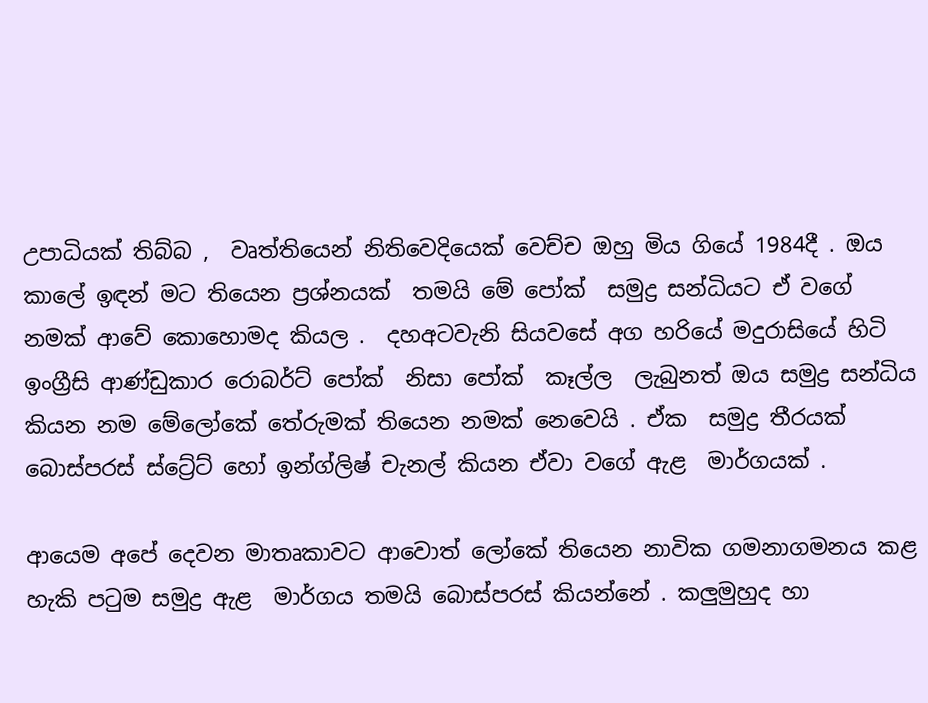උපාධියක් තිබ්බ ,  වෘත්තියෙන් නිතිවෙදියෙක් වෙච්ච ඔහු මිය ගියේ 1984දී . ඔය කාලේ ඉඳන් මට තියෙන ප්‍රශ්නයක්  තමයි මේ පෝක්  සමුද්‍ර සන්ධියට ඒ වගේ නමක් ආවේ කොහොමද කියල .  දහඅටවැනි සියවසේ අග හරියේ මදුරාසියේ හිටි ඉංග්‍රීසි ආණ්ඩුකාර රොබර්ට් පෝක්  නිසා පෝක්  කෑල්ල  ලැබුනත් ඔය සමුද්‍ර සන්ධිය කියන නම මේලෝකේ තේරුමක් තියෙන නමක් නෙවෙයි . ඒක  සමුද්‍ර තීරයක්  බොස්පරස් ස්ට්‍රේට් හෝ ඉන්ග්ලිෂ් චැනල් කියන ඒවා වගේ ඇළ  මාර්ගයක් .

ආයෙම අපේ දෙවන මාතෘකාවට ආවොත් ලෝකේ තියෙන නාවික ගමනාගමනය කළ  හැකි පටුම සමුද්‍ර ඇළ  මාර්ගය තමයි බොස්පරස් කියන්නේ . කලුමුහුද හා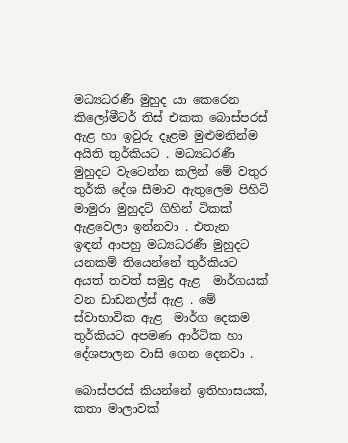මධ්‍යධරණී මුහුද යා කෙරෙන කිලෝමීටර් තිස් එකක බොස්පරස් ඇළ හා ඉවුරු දෑළම මුළුමනින්ම අයිති තුර්කියට . මධ්‍යධරණී මුහුදට වැටෙන්න කලින් මේ වතුර තුර්කි දේශ සීමාව ඇතුලෙම පිහිටි මාමුරා මුහුදට් ගිහින් ටිකක් ඇළවෙලා ඉන්නවා . එතැන  ඉඳන් ආපහු මධ්‍යධරණී මුහුදට යනකම් තියෙන්නේ තුර්කියට අයත් තවත් සමුද්‍ර ඇළ  මාර්ගයක් වන ඩාඩනල්ස් ඇළ . මේ ස්වාභාවික ඇළ  මාර්ග දෙකම තුර්කියට අපමණ ආර්ටික හා දේශපාලන වාසි ගෙන දෙනවා .

බොස්පරස් කියන්නේ ඉතිහාසයක්, කතා මාලාවක්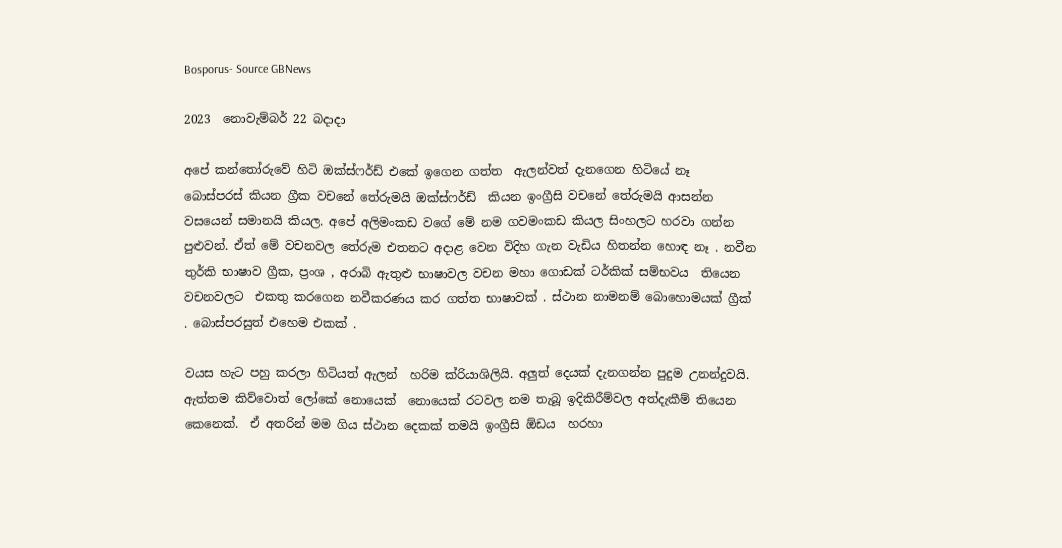Bosporus- Source GBNews

2023  නොවැම්බර් 22 බදාදා

අපේ කන්තෝරුවේ හිටි ඔක්ස්ෆර්ඩ් එකේ ඉගෙන ගත්ත  ඇලන්වත් දැනගෙන හිටියේ නෑ  බොස්පරස් කියන ග්‍රීක වචනේ තේරුමයි ඔක්ස්ෆර්ඩ්  කියන ඉංග්‍රීසි වචනේ තේරුමයි ආසන්න වසයෙන් සමානයි කියල. අපේ අලිමංකඩ වගේ මේ නම ගවමංකඩ කියල සිංහලට හරවා ගන්න පුළුවන්. ඒත් මේ වචනවල තේරුම එතනට අදාළ වෙන විදිහ ගැන වැඩිය හිතන්න හොඳ නෑ . නවීන තුර්කි භාෂාව ග්‍රීක, ප්‍රංශ , අරාබි ඇතුළු භාෂාවල වචන මහා ගොඩක් ටර්කික් සම්භවය  තියෙන වචනවලට  එකතු කරගෙන නවීකරණය කර ගත්ත භාෂාවක් . ස්ථාන නාමනම් බොහොමයක් ග්‍රීක් . බොස්පරසුත් එහෙම එකක් .

වයස හැට පහු කරලා හිටියත් ඇලන්  හරිම ක්රියාශිලියි. අලුත් දෙයක් දැනගන්න පුදුම උනන්දුවයි. ඇත්තම කිව්වොත් ලෝකේ නොයෙක්  නොයෙක් රටවල නම තැබූ ඉදිකිරීම්වල අත්දැකීම් තියෙන කෙනෙක්.  ඒ අතරින් මම ගිය ස්ථාන දෙකක් තමයි ඉංග්‍රීසි ඕඩය  හරහා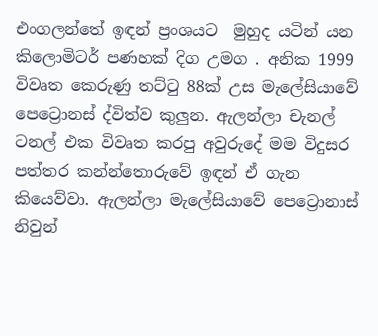එංගලන්තේ ඉඳන් ප්‍රංශයට  මුහුද යටින් යන කිලොමිටර් පණහක් දිග උමග . අනික 1999 විවෘත කෙරුණු තට්ටු 88ක් උස මැලේසියාවේ පෙට්‍රොනස් ද්විත්ව කුලුන. ඇලන්ලා චැනල් ටනල් එක විවෘත කරපු අවුරුදේ මම විදුසර පත්තර කන්න්තොරුවේ ඉඳන් ඒ ගැන කියෙව්වා. ඇලන්ලා මැලේසියාවේ පෙට්‍රොනාස්  නිවුන්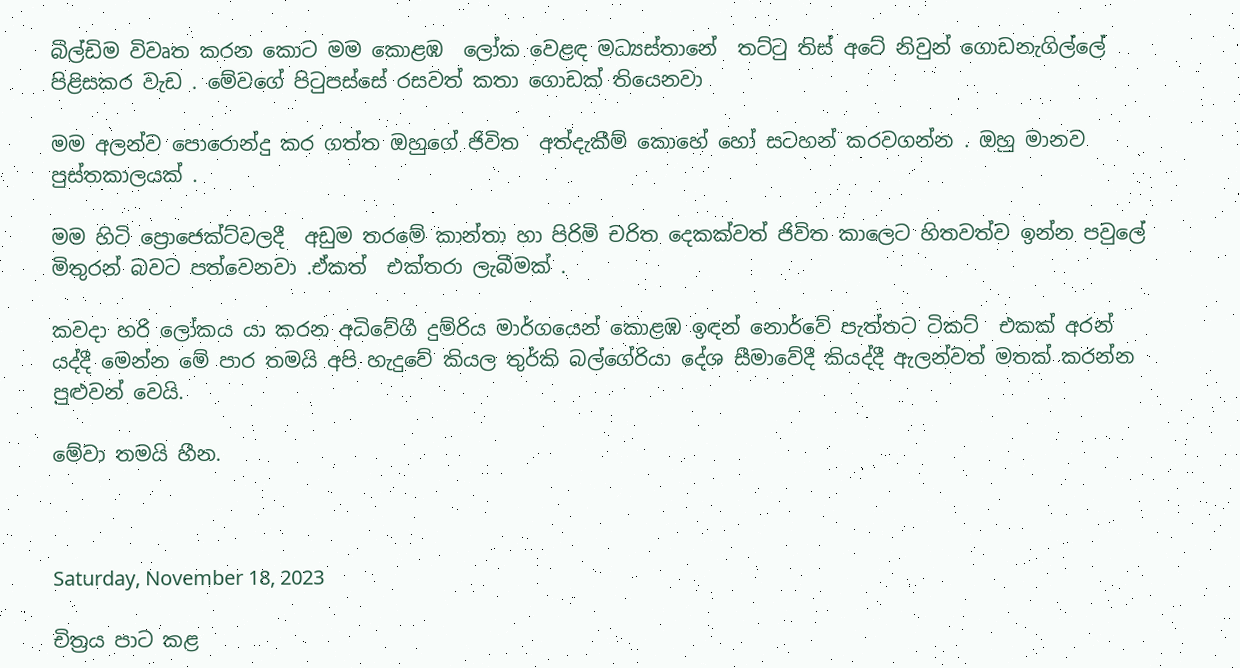බිල්ඩිම විවෘත කරන කොට මම කොළඹ  ලෝක වෙළඳ මධ්‍යස්තානේ  තට්ටු තිස් අටේ නිවුන් ගොඩනැගිල්ලේ පිළිසකර වැඩ . මේවගේ පිටුපස්සේ රසවත් කතා ගොඩක් තියෙනවා

මම අලන්ව පොරොන්දු කර ගත්ත ඔහුගේ ජිවිත  අත්දැකීම් කොහේ හෝ සටහන් කරවගන්න . ඔහු මානව පුස්තකාලයක් .

මම හිටි ප්‍රොජෙක්ට්වලදී  අඩුම තරමේ කාන්තා හා පිරිමි චරිත දෙකක්වත් ජිවිත කාලෙට හිතවත්ව ඉන්න පවුලේ මිතුරන් බවට පත්වෙනවා .ඒකත්  එක්තරා ලැබීමක් .

කවදා හරි ලෝකය යා කරන අධිවේගී දුම්රිය මාර්ගයෙන් කොළඹ ඉඳන් නොර්වේ පැත්තට ටිකට්  එකක් අරන් යද්දී මෙන්න මේ පාර තමයි අපි හැදුවේ කියල තුර්කි බල්ගේරියා දේශ සීමාවේදී කියද්දී ඇලන්වත් මතක් කරන්න පුළුවන් වෙයි.

මේවා තමයි හීන.



Saturday, November 18, 2023

චිත්‍රය පාට කළ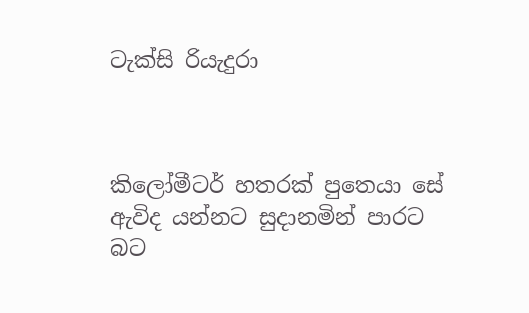ටැක්සි රියැදුරා



කිලෝමීටර් හතරක් පුතෙයා සේ ඇවිද යන්නට සුදානමින් පාරට බට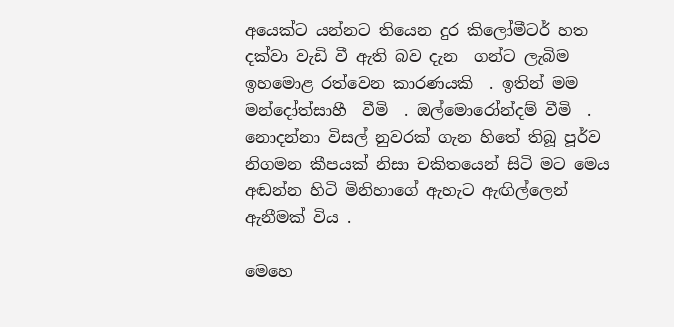අයෙක්ට යන්නට තියෙන දුර කිලෝමීටර් හත  දක්වා වැඩි වී ඇති බව දැන  ගන්ට ලැබිම ඉහමොළ රත්වෙන කාරණයකි  . ඉතින් මම  මන්දෝත්සාහී  වීමි  . ඔල්මොරෝන්දම් වීමි  .  නොදන්නා විසල් නුවරක් ගැන හිතේ තිබූ පූර්ව  නිගමන කීපයක් නිසා චකිතයෙන් සිටි මට මෙය අඬන්න හිටි මිනිහාගේ ඇහැට ඇඟිල්ලෙන් ඇනීමක් විය .

මෙහෙ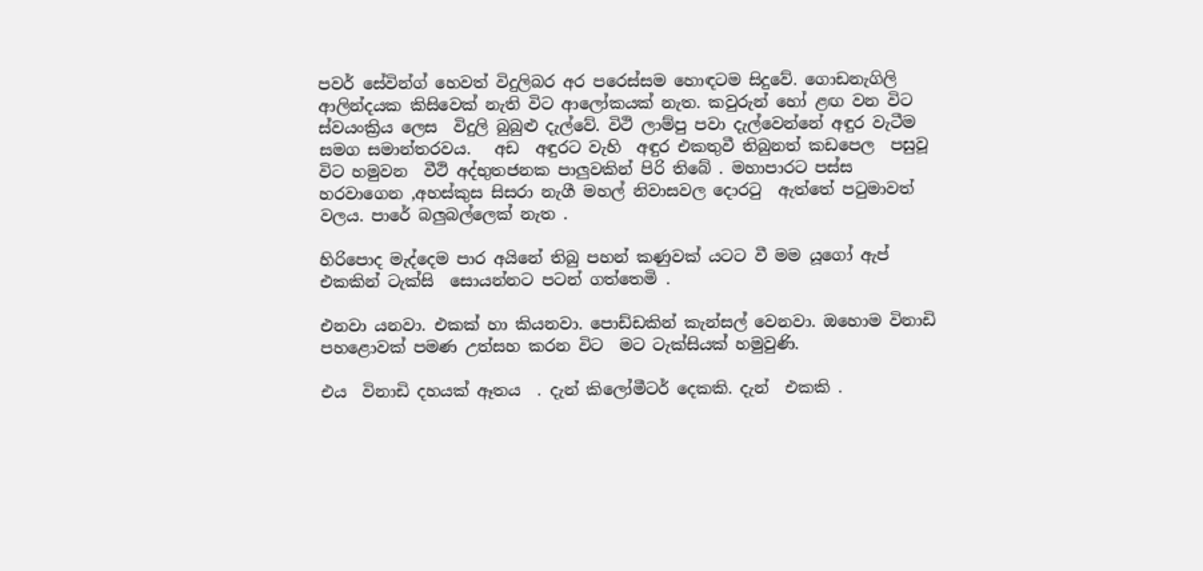පවර් සේවින්ග් හෙවත් විදුලිබර අර පරෙස්සම හොඳටම සිදුවේ. ගොඩනැගිලි ආලින්දයක කිසිවෙක් නැති විට ආලෝකයක් නැත. කවුරුන් හෝ ළඟ වන විට ස්වයංක්‍රිය ලෙස  විදුලි බුබුළු දැල්වේ. විථි ලාම්පු පවා දැල්වෙන්නේ අඳුර වැටීම  සමග සමාන්තරවය.   අඩ  අඳුරට වැහි  අඳුර එකතුවී තිබුනත් කඩපෙල  පසුවූ විට හමුවන  වීථි අද්භුතජනක පාලුවකින් පිරි තිබේ . මහාපාරට පස්ස හරවාගෙන ,අහස්කුස සිසරා නැගී මහල් නිවාසවල දොරටු  ඇත්තේ පටුමාවත් වලය. පාරේ බලුබල්ලෙක් නැත .

හිරිපොද මැද්දෙම පාර අයිනේ තිබු පහන් කණුවක් යටට වී මම යූගෝ ඇප්  එකකින් ටැක්සි  සොයන්නට පටන් ගත්තෙමි .

එනවා යනවා. එකක් හා කියනවා. පොඩ්ඩකින් කැන්සල් වෙනවා. ඔහොම විනාඩි පහළොවක් පමණ උත්සහ කරන විට  මට ටැක්සියක් හමුවුණි.

එය  විනාඩි දහයක් ඈතය  . දැන් කිලෝමීටර් දෙකකි. දැන්  එකකි .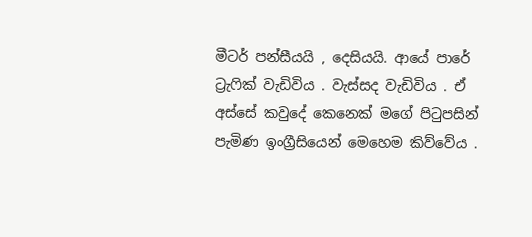මීටර් පන්සීයයි , දෙසියයි. ආයේ පාරේ ට්‍රැෆික් වැඩිවිය . වැස්සද වැඩිවිය . ඒ අස්සේ කවුදේ කෙනෙක් මගේ පිටුපසින් පැමිණ ඉංග්‍රීසියෙන් මෙහෙම කිව්වේය .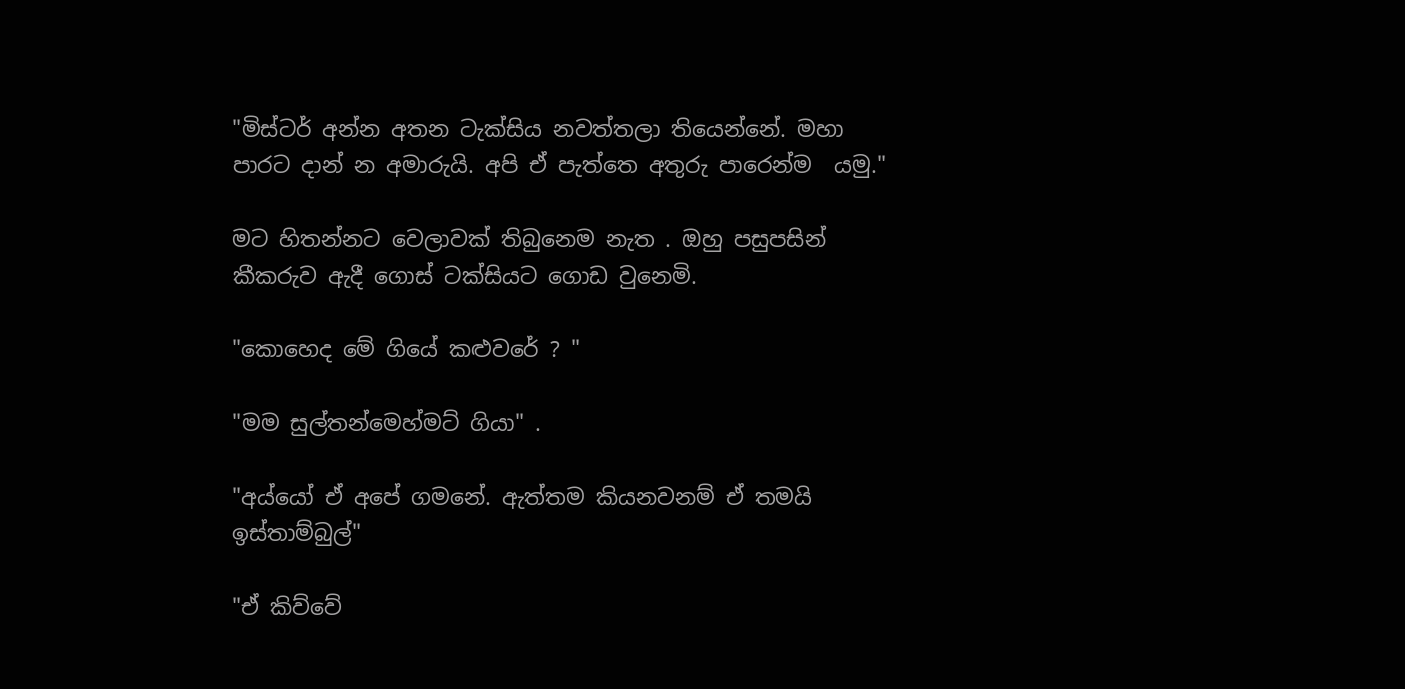"මිස්ටර් අන්න අතන ටැක්සිය නවත්තලා තියෙන්නේ. මහා  පාරට දාන් න අමාරුයි. අපි ඒ පැත්තෙ අතුරු පාරෙන්ම  යමු."

මට හිතන්නට වෙලාවක් තිබුනෙම නැත . ඔහු පසුපසින් කීකරුව ඇදී ගොස් ටක්සියට ගොඩ වුනෙමි.

"කොහෙද මේ ගියේ කළුවරේ ? "

"මම සුල්තන්මෙහ්මට් ගියා" .

"අය්යෝ ඒ අපේ ගමනේ. ඇත්තම කියනවනම් ඒ තමයි ඉස්තාම්බුල්"

"ඒ කිව්වේ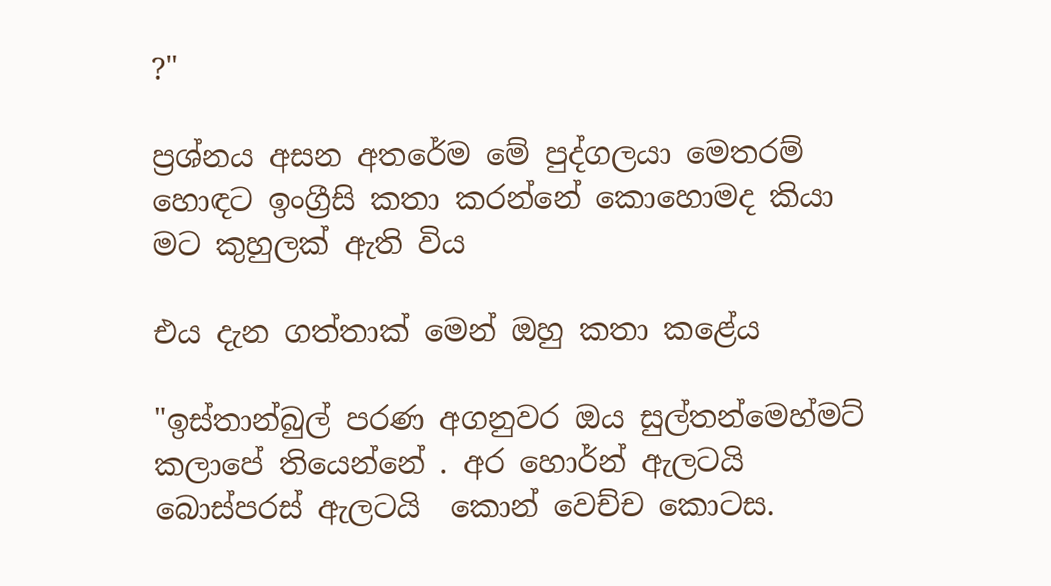?"

ප්‍රශ්නය අසන අතරේම මේ පුද්ගලයා මෙතරම් හොඳට ඉංග්‍රීසි කතා කරන්නේ කොහොමද කියා මට කුහුලක් ඇති විය

එය දැන ගත්තාක් මෙන් ඔහු කතා කළේය

"ඉස්තාන්බුල් පරණ අගනුවර ඔය සුල්තන්මෙහ්මට් කලාපේ තියෙන්නේ . අර හොර්න් ඇලටයි  බොස්පරස් ඇලටයි  කොන් වෙච්ච කොටස.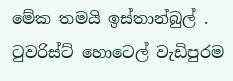මේක තමයි ඉස්තාන්බුල් . ටුවරිස්ට් හොටෙල් වැඩිපුරම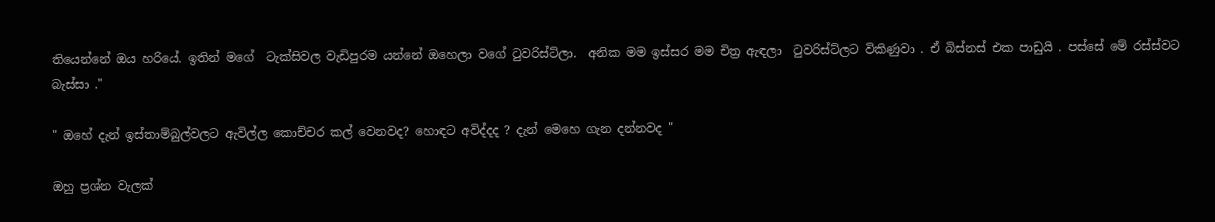තියෙන්නේ ඔය හරියේ. ඉතින් මගේ  ටැක්සිවල වැඩිපුරම යන්නේ ඔහෙලා වගේ ටුවරිස්ට්ලා.  අනික මම ඉස්සර මම චිත්‍ර ඇඳලා  ටුවරිස්ට්ලට විකිණුවා . ඒ බිස්නස් එක පාඩුයි . පස්සේ මේ රස්ස්වට බැස්සා ."

" ඔහේ දැන් ඉස්තාම්බුල්වලට ඇවිල්ල කොච්චර කල් වෙනවද? හොඳට අවිද්දද ? දැන් මෙහෙ ගැන දන්නවද "

ඔහු ප්‍රශ්න වැලක්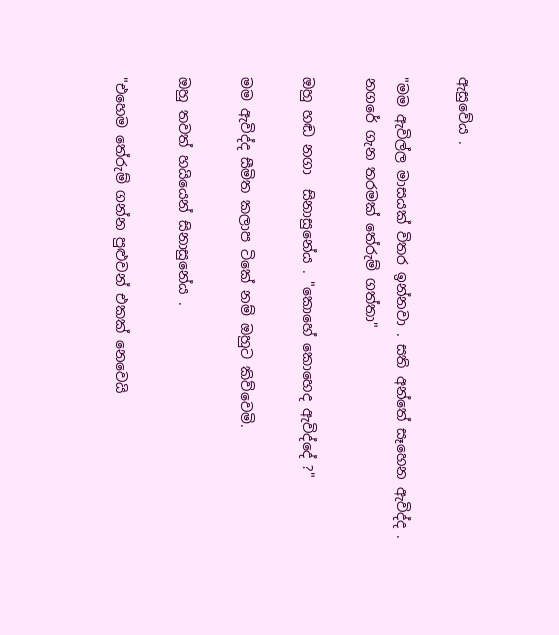ඇසුවේය .

"මම ඇවිල්ල මාසයක් විතර ඉන්නවා . සති අන්තේ සෑහෙන ඇවිද්ද . නගරේ ගැන තරමක් තේරුම් ගත්තා"

ඔහු හඬ නගා  සිනාසුනේය . "කොහේ කොහෙද ඇවිද්දේ ?"

මම ඇවිද්ද සීමිත කලාප ටිකේ නම් ඔහුට කිව්වෙමි.

ඔහු තවත් හයියෙන් සිනාසුනේය .

"එහෙම තේරුම් ගන්න පුළුවන් එකක් නෙවෙයි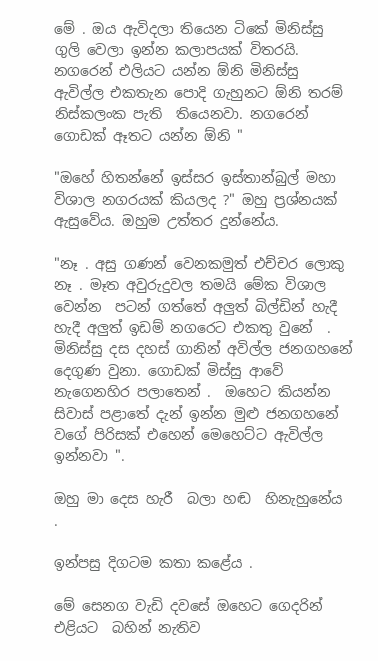මේ . ඔය ඇවිදලා තියෙන ටිකේ මිනිස්සු ගුලි වෙලා ඉන්න කලාපයක් විතරයි. නගරෙන් එලියට යන්න ඕනි මිනිස්සු  ඇවිල්ල එකතැන පොදි ගැහුනට ඕනි තරම් නිස්කලංක පැති  තියෙනවා. නගරෙන් ගොඩක් ඈතට යන්න ඕනි "

"ඔහේ හිතන්නේ ඉස්සර ඉස්තාන්බුල් මහා විශාල නගරයක් කියලද ?" ඔහු ප්‍රශ්නයක් ඇසුවේය. ඔහුම උත්තර දුන්නේය.

"නෑ . අසු ගණන් වෙනකමුත් එච්චර ලොකු නෑ . මෑත අවුරුදුවල තමයි මේක විශාල වෙන්න  පටන් ගත්තේ අලුත් බිල්ඩින් හැදී හැදී අලුත් ඉඩම් නගරෙට එකතු වුනේ  . මිනිස්සු දස දහස් ගානින් අවිල්ල ජනගහනේ  දෙගුණ වුනා. ගොඩක් මිස්සු ආවේ නැගෙනහිර පලාතෙන් .  ඔහෙට කියන්න සිවාස් පළාතේ දැන් ඉන්න මුළු ජනගහනේ වගේ පිරිසක් එහෙන් මෙහෙට්ට ඇවිල්ල ඉන්නවා ".

ඔහු මා දෙස හැරී  බලා හඬ  හිනැහුනේය .

ඉන්පසු දිගටම කතා කළේය .

මේ සෙනග වැඩි දවසේ ඔහෙට ගෙදරින් එළියට  බහින් නැතිව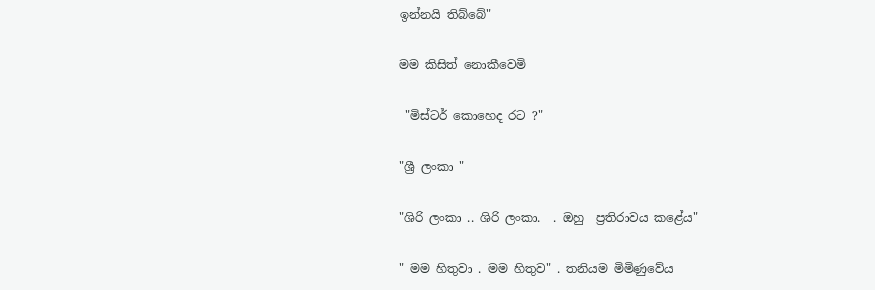ඉන්නයි තිබ්බේ"

මම කිසිත් නොකීවෙමි

 "මිස්ටර් කොහෙද රට ?"

"ශ්‍රී ලංකා "

"ශිරි ලංකා .. ශිරි ලංකා.  . ඔහු  ප්‍රතිරාවය කළේය"

" මම හිතුවා . මම හිතුව" . තනියම මිමිණුවේය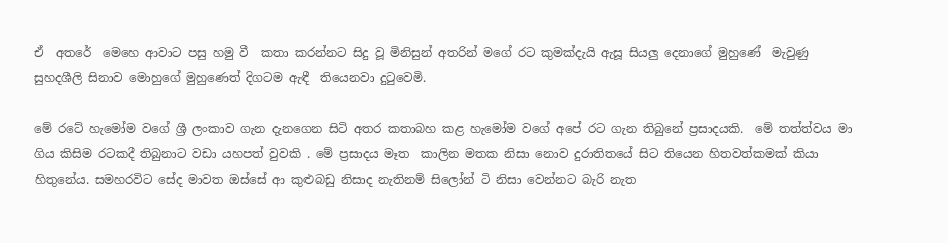ඒ  අතරේ  මෙහෙ ආවාට පසු හමු වී  කතා කරන්නට සිදු වූ මිනිසුන් අතරින් මගේ රට කුමක්දැයි ඇසූ සියලු දෙනාගේ මුහුණේ  මැවුණු සුහදශීලි සිනාව මොහුගේ මුහුණෙත් දිගටම ඇඳී  තියෙනවා දුටුවෙමි.

මේ රටේ හැමෝම වගේ ශ්‍රී ලංකාව ගැන දැනගෙන සිටි අතර කතාබහ කළ හැමෝම වගේ අපේ රට ගැන තිබුනේ ප්‍රසාදයකි.  මේ තත්ත්වය මා ගිය කිසිම රටකදී තිබුනාට වඩා යහපත් වුවකි . මේ ප්‍රසාදය මෑත  කාලින මතක නිසා නොව දුරාතිතයේ සිට තියෙන හිතවත්කමක් කියා හිතුනේය. සමහරවිට සේද මාවත ඔස්සේ ආ කුළුබඩු නිසාද නැතිනම් සිලෝන් ටි නිසා වෙන්නට බැරි නැත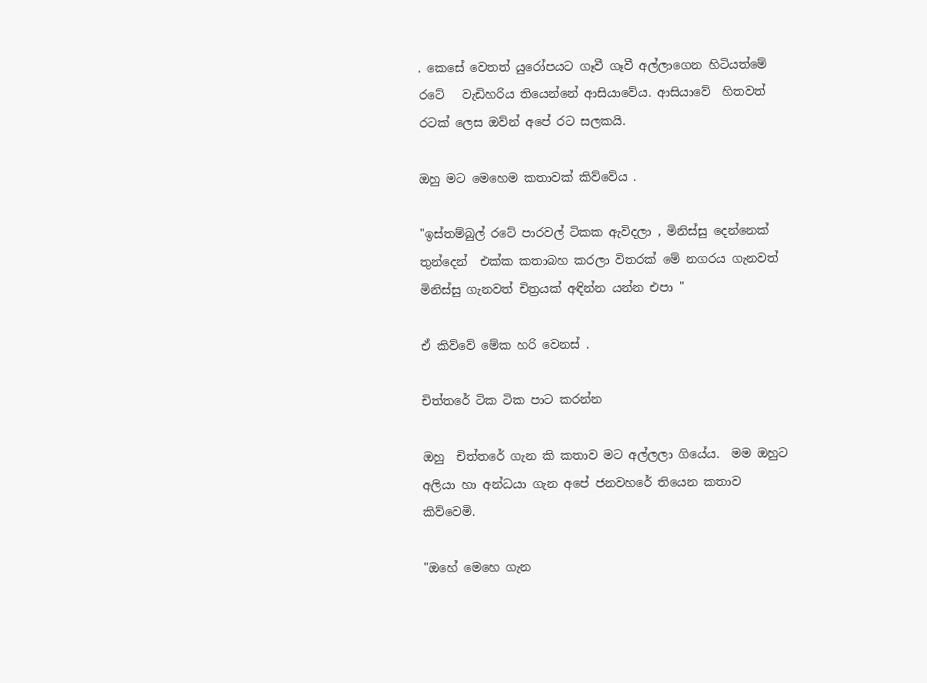. කෙසේ වෙතත් යුරෝපයට ගෑවී ගෑවී අල්ලාගෙන හිටියත්මේ රටේ   වැඩිහරිය තියෙන්නේ ආසියාවේය. ආසියාවේ  හිතවත් රටක් ලෙස ඔව්න් අපේ රට සලකයි.

ඔහු මට මෙහෙම කතාවක් කිව්වේය .

"ඉස්තම්බුල් රටේ පාරවල් ටිකක ඇවිදලා , මිනිස්සු දෙන්නෙක් තුන්දෙන්  එක්ක කතාබහ කරලා විතරක් මේ නගරය ගැනවත් මිනිස්සු ගැනවත් චිත්‍රයක් අඳින්න යන්න එපා "

ඒ කිව්වේ මේක හරි වෙනස් .

චිත්තරේ ටික ටික පාට කරන්න

ඔහු  චිත්තරේ ගැන කි කතාව මට අල්ලලා ගියේය.  මම ඔහුට අලියා හා අන්ධයා ගැන අපේ ජනවහරේ තියෙන කතාව කිව්වෙමි.

"ඔහේ මෙහෙ ගැන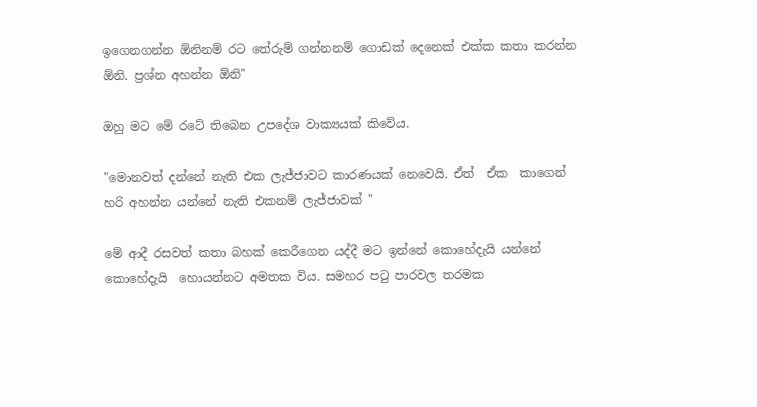ඉගෙනගන්න ඕනිනම් රට තේරුම් ගන්නනම් ගොඩක් දෙනෙක් එක්ක කතා කරන්න ඕනි. ප්‍රශ්න අහන්න ඕනි"

ඔහු මට මේ රටේ තිබෙන උපදේශ වාක්‍යයක් කිවේය.

"මොනවත් දන්නේ නැති එක ලැජ්ජාවට කාරණයක් නෙවෙයි. ඒත්  ඒක  කාගෙන් හරි අහන්න යන්නේ නැති එකනම් ලැජ්ජාවක් "

මේ ආදී රසවත් කතා බහක් කෙරීගෙන යද්දී මට ඉන්නේ කොහේදැයි යන්නේ කොහේදැයි  හොයන්නට අමතක විය. සමහර පටු පාරවල තරමක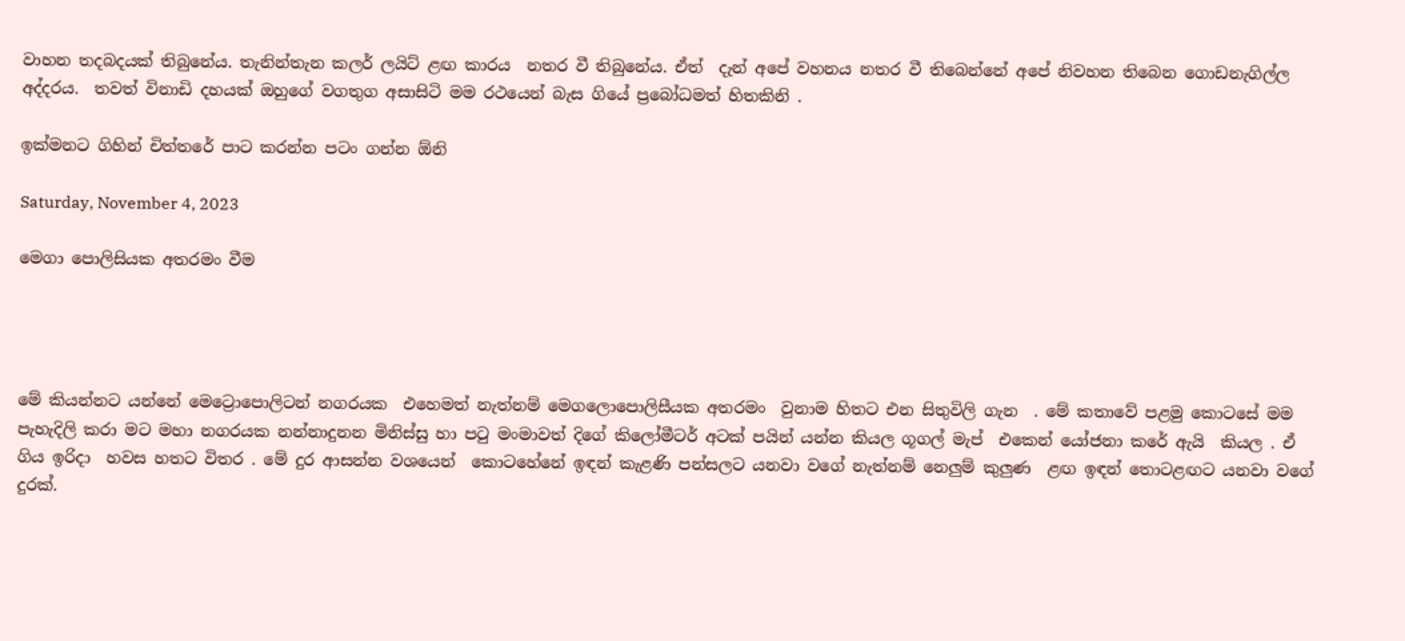වාහන තදබදයක් තිබුනේය. තැනින්තැන කලර් ලයිට් ළඟ කාරය  නතර වී තිබුනේය. ඒත්  දැන් අපේ වහනය නතර වී තිබෙන්නේ අපේ නිවහන තිබෙන ගොඩනැගිල්ල අද්දරය.  තවත් විනාඩි දහයක් ඔහුගේ වගතුග අසාසිටි මම රථයෙන් බැස ගියේ ප්‍රබෝධමත් හිතකිනි .

ඉක්මනට ගිහින් චිත්තරේ පාට කරන්න පටං ගන්න ඕනි

Saturday, November 4, 2023

මෙගා පොලිසියක අතරමං වීම




මේ කියන්නට යන්නේ මෙට්‍රොපොලිටන් නගරයක  එහෙමත් නැත්නම් මෙගලොපොලිසීයක අතරමං  වුනාම හිතට එන සිතුවිලි ගැන  . මේ කතාවේ පළමු කොටසේ මම පැහැදිලි කරා මට මහා නගරයක නන්නාදුනන මිනිස්සු හා පටු මංමාවත් දිගේ කිලෝමීටර් අටක් පයින් යන්න කියල ගූගල් මැප්  එකෙන් යෝජනා කරේ ඇයි  කියල . ඒ ගිය ඉරිදා  හවස හතට විතර . මේ දුර ආසන්න වශයෙන්  කොටහේනේ ඉඳන් කැළණි පන්සලට යනවා වගේ නැත්නම් නෙලුම් කුලුණ  ළඟ ඉඳන් තොටළඟට යනවා වගේ දුරක්.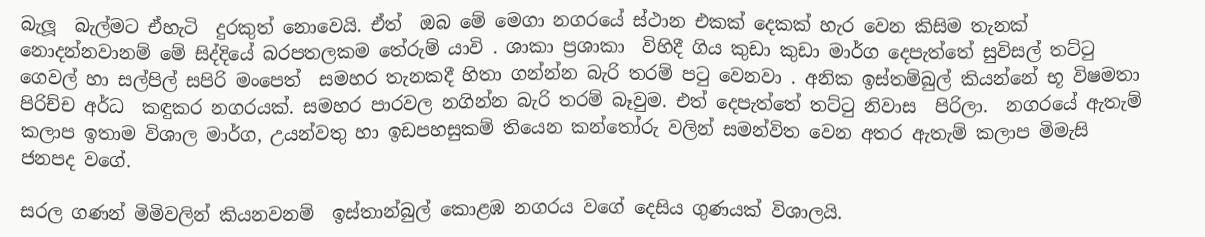බැලූ  බැල්මට ඒහැටි  දුරකුත් නොවෙයි. ඒත්  ඔබ මේ මෙගා නගරයේ ස්ථාන එකක් දෙකක් හැර වෙන කිසිම තැනක් නොදන්නවානම් මේ සිද්දියේ බරපතලකම තේරුම් යාවි . ශාකා ප්‍රශාකා  විහිදී ගිය කුඩා කුඩා මාර්ග දෙපැත්තේ සුවිසල් තට්ටු ගෙවල් හා සල්පිල් සපිරි මංපෙත්  සමහර තැනකදී හිතා ගන්න්න බැරි තරම් පටු වෙනවා . අනික ඉස්තම්බුල් කියන්නේ භූ විෂමතා පිරිච්ච අර්ධ  කඳුකර නගරයක්. සමහර පාරවල නගින්න බැරි තරම් බෑවුම. එත් දෙපැත්තේ තට්ටු නිවාස  පිරිලා.  නගරයේ ඇතැම් කලාප ඉතාම විශාල මාර්ග, උයන්වතු හා ඉඩපහසුකම් තියෙන කන්තෝරු වලින් සමන්විත වෙන අතර ඇතැම් කලාප මිමැසි ජනපද වගේ.

සරල ගණන් මිමිවලින් කියනවනම්  ඉස්තාන්බුල් කොළඹ නගරය වගේ දෙසිය ගුණයක් විශාලයි.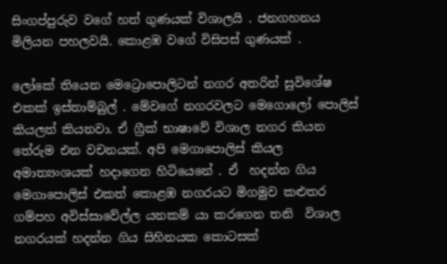සිංගප්පුරුව වගේ හත් ගුණයක් විශාලයි . ජනගහනය මිලියන පහලවයි. කොළඹ වගේ විසිපස් ගුණයක් .

ලෝකේ තියෙන මෙට්‍රොපොලිටන් නගර අතරින් සුවිශේෂ එකක් ඉස්තාම්බුල් . මේවගේ නගරවලට මෙගොලෝ පොලිස් කියලත් කියනවා. ඒ ග්‍රීක් භාෂාවේ විශාල නගර කියන තේරුම එන වචනයක්. අපි මෙගාපොලිස් කියල අමාත්‍යංශයක් හදාගෙන හිටියෙනේ . ඒ  හදන්න ගිය මෙගාපොලිස් එකත් කොළඹ නගරයට මිගමුව කළුතර ගම්පහ අවිස්සාවේල්ල යනකම් යා කරගෙන තනි  විශාල නගරයක් හදන්න ගිය සිහිනයක කොටසක්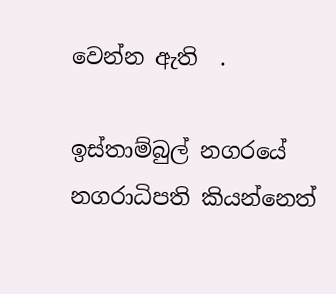වෙන්න ඇති  .

ඉස්තාම්බුල් නගරයේ නගරාධිපති කියන්නෙත්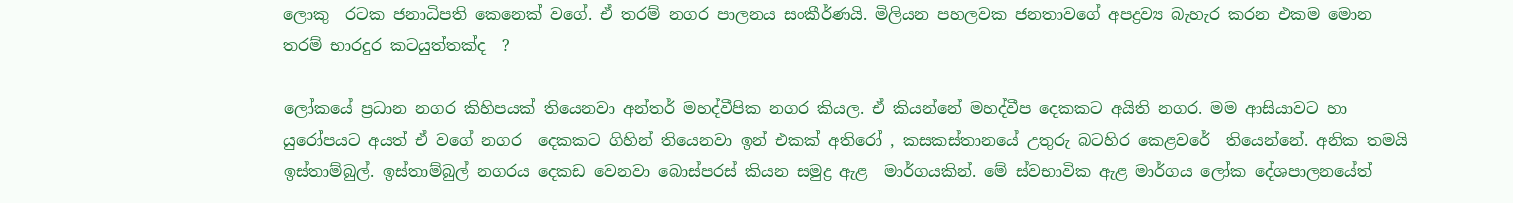ලොකු  රටක ජනාධිපති කෙනෙක් වගේ. ඒ තරම් නගර පාලනය සංකීර්ණයි. මිලියන පහලවක ජනතාවගේ අපද්‍රව්‍ය බැහැර කරන එකම මොන තරම් භාරදුර කටයුත්තක්ද  ?

ලෝකයේ ප්‍රධාන නගර කිහිපයක් තියෙනවා අන්තර් මහද්වීපික නගර කියල. ඒ කියන්නේ මහද්වීප දෙකකට අයිති නගර. මම ආසියාවට හා යුරෝපයට අයත් ඒ වගේ නගර  දෙකකට ගිහින් තියෙනවා ඉන් එකක් අතිරෝ , කසකස්තානයේ උතුරු බටහිර කෙළවරේ  තියෙන්නේ. අනික තමයි ඉස්තාම්බුල්. ඉස්තාම්බුල් නගරය දෙකඩ වෙනවා බොස්පරස් කියන සමුද්‍ර ඇළ  මාර්ගයකින්. මේ ස්වභාවික ඇළ මාර්ගය ලෝක දේශපාලනයේත්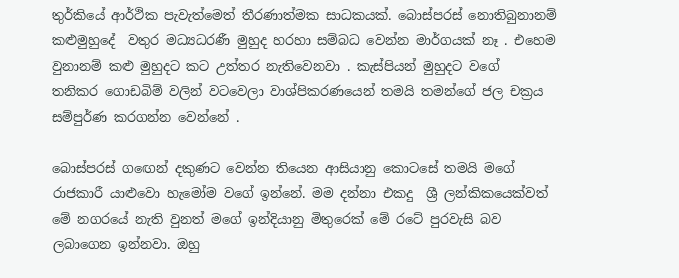තුර්කියේ ආර්ථික පැවැත්මෙත් තීරණාත්මක සාධකයක්. බොස්පරස් නොතිබුනානම් කළුමුහුදේ  වතුර මධ්‍යධරණී මුහුද හරහා සම්බධ වෙන්න මාර්ගයක් නෑ . එහෙම වුනානම් කළු මුහුදට කට උත්තර නැතිවෙනවා . කැස්පියන් මුහුදට වගේ  තනිකර ගොඩබිම් වලින් වටවෙලා වාශ්පිකරණයෙන් තමයි තමන්ගේ ජල චක්‍රය සම්පුර්ණ කරගන්න වෙන්නේ .

බොස්පරස් ගඟෙන් දකුණට වෙන්න තියෙන ආසියානු කොටසේ තමයි මගේ රාජකාරී යාළුවො හැමෝම වගේ ඉන්නේ. මම දන්නා එකදු  ශ්‍රී ලන්කිකයෙක්වත් මේ නගරයේ නැති වුනත් මගේ ඉන්දියානු මිතුරෙක් මේ රටේ පුරවැසි බව ලබාගෙන ඉන්නවා. ඔහු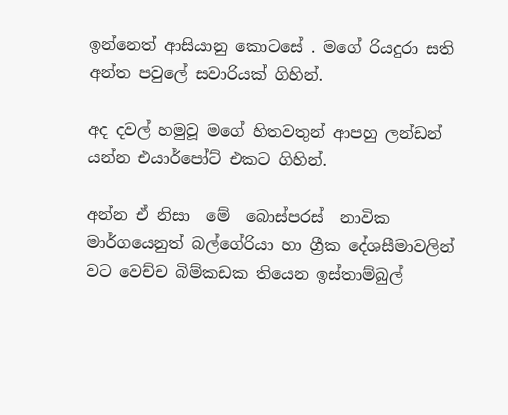ඉන්නෙත් ආසියානු කොටසේ . මගේ රියදුරා සති අන්ත පවුලේ සවාරියක් ගිහින්.

අද දවල් හමුවූ මගේ හිතවතුන් ආපහු ලන්ඩන් යන්න එයාර්පෝට් එකට ගිහින්.

අන්න ඒ නිසා  මේ  බොස්පරස්  නාවික මාර්ගයෙනුත් බල්ගේරියා හා ග්‍රීක දේශසීමාවලින් වට වෙච්ච බිම්කඩක තියෙන ඉස්තාම්බුල්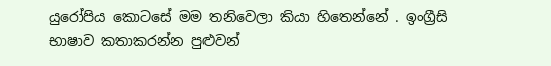යුරෝපිය කොටසේ මම තනිවෙලා කියා හිතෙන්නේ . ඉංග්‍රීසි භාෂාව කතාකරන්න පුළුවන්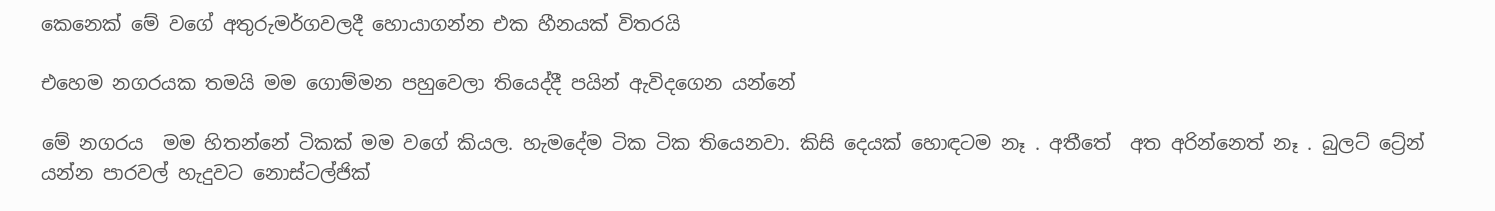කෙනෙක් මේ වගේ අතුරුමර්ගවලදී හොයාගන්න එක හීනයක් විතරයි

එහෙම නගරයක තමයි මම ගොම්මන පහුවෙලා තියෙද්දී පයින් ඇවිදගෙන යන්නේ

මේ නගරය  මම හිතන්නේ ටිකක් මම වගේ කියල. හැමදේම ටික ටික තියෙනවා. කිසි දෙයක් හොඳටම නෑ . අතීතේ  අත අරින්නෙත් නෑ . බුලට් ට්‍රේන්  යන්න පාරවල් හැදුවට නොස්ටල්ජික්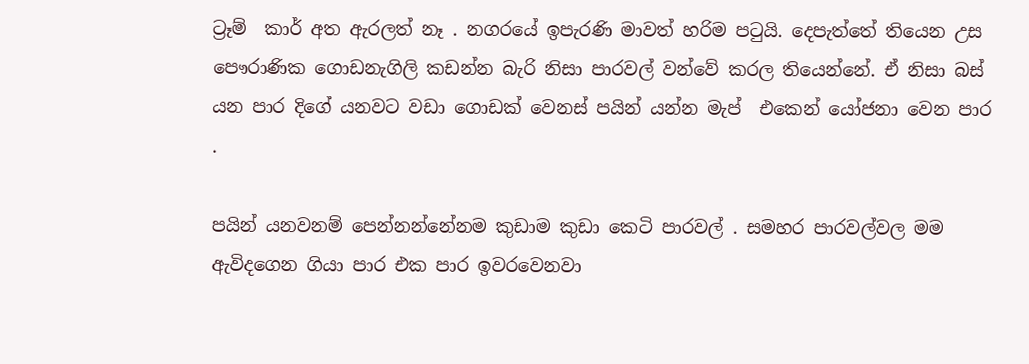ට්‍රෑම්  කාර් අත ඇරලත් නෑ . නගරයේ ඉපැරණි මාවත් හරිම පටුයි. දෙපැත්තේ තියෙන උස පෞරාණික ගොඩනැගිලි කඩන්න බැරි නිසා පාරවල් වන්වේ කරල තියෙන්නේ. ඒ නිසා බස් යන පාර දිගේ යනවට වඩා ගොඩක් වෙනස් පයින් යන්න මැප්  එකෙන් යෝජනා වෙන පාර .

පයින් යනවනම් පෙන්නන්නේනම කුඩාම කුඩා කෙටි පාරවල් . සමහර පාරවල්වල මම ඇවිදගෙන ගියා පාර එක පාර ඉවරවෙනවා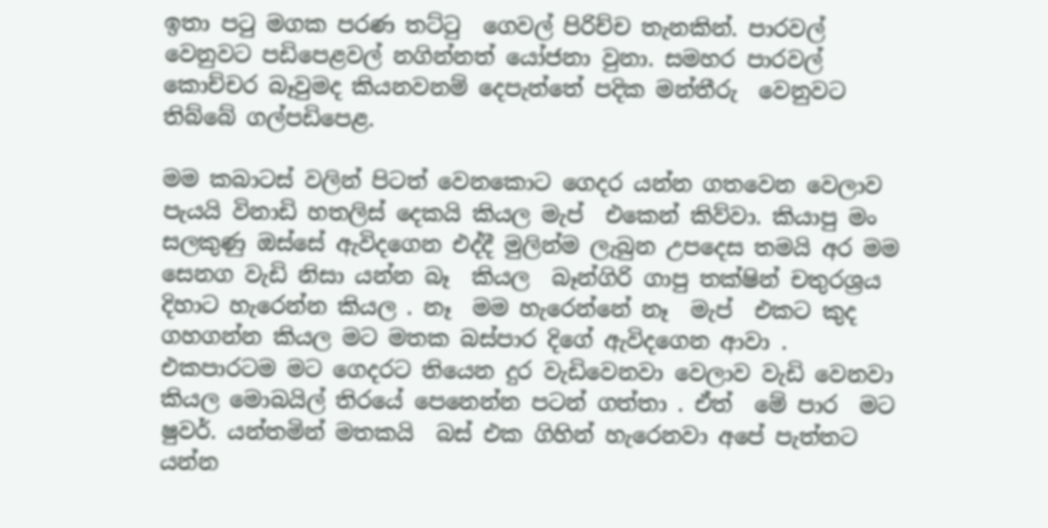ඉතා පටු මගක පරණ තට්ටු  ගෙවල් පිරිච්ච තැනකින්. පාරවල් වෙනුවට පඩිපෙළවල් නගින්නත් යෝජනා වුනා. සමහර පාරවල් කොච්චර බෑවුමද කියනවනම් දෙපැත්තේ පදික මන්තීරු  වෙනුවට තිබ්බේ ගල්පඩිපෙළ.

මම කබාටස් වලින් පිටත් වෙනකොට ගෙදර යන්න ගතවෙන වෙලාව පැයයි විනාඩි හතලිස් දෙකයි කියල මැප්  එකෙන් කිව්වා. කියාපු මං සලකුණු ඔස්සේ ඇවිදගෙන එද්දී මුලින්ම ලැබුන උපදෙස තමයි අර මම සෙනග වැඩි නිසා යන්න බෑ  කියල  බෑන්ගිරි ගාපු තක්ෂින් චතුරශ්‍රය දිහාට හැරෙන්න කියල . නෑ  මම හැරෙන්නේ නෑ  මැප්  එකට කුද ගහගන්න කියල මට මතක බස්පාර දිගේ ඇවිදගෙන ආවා . එකපාරටම මට ගෙදරට තියෙන දුර වැඩිවෙනවා වෙලාව වැඩි වෙනවා කියල මොබයිල් තිරයේ පෙනෙන්න පටන් ගත්තා . ඒත්  මේ පාර  මට ෂුවර්. යන්තමින් මතකයි  බස් එක ගිහින් හැරෙනවා අපේ පැත්තට යන්න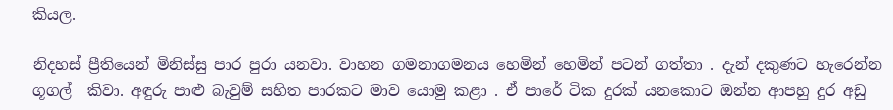කියල.

නිදහස් ප්‍රීතියෙන් මිනිස්සු පාර පුරා යනවා. වාහන ගමනාගමනය හෙමින් හෙමින් පටන් ගත්තා . දැන් දකුණට හැරෙන්න ගූගල්  කිවා. අඳුරු පාළු බැවුම් සහිත පාරකට මාව යොමු කළා . ඒ පාරේ ටික දුරක් යනකොට ඔන්න ආපහු දුර අඩු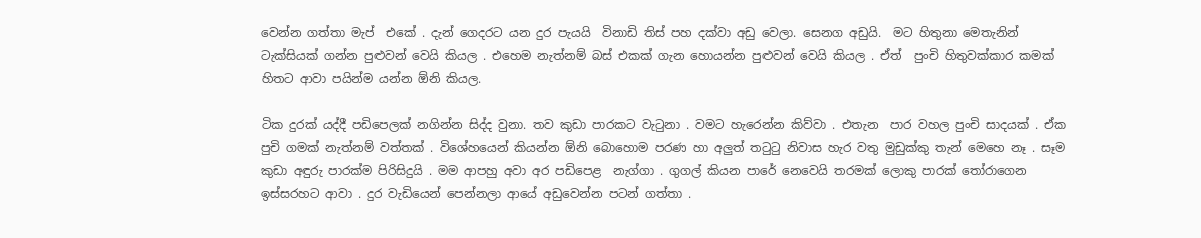වෙන්න ගත්තා මැප්  එකේ . දැන් ගෙදරට යන දුර පැයයි  විනාඩි තිස් පහ දක්වා අඩු වෙලා. සෙනග අඩුයි.  මට හිතුනා මෙතැනින්  ටැක්සියක් ගන්න පුළුවන් වෙයි කියල . එහෙම නැත්නම් බස් එකක් ගැන හොයන්න පුළුවන් වෙයි කියල . ඒත්  පුංචි හිතුවක්කාර කමක් හිතට ආවා පයින්ම යන්න ඕනි කියල.

ටික දුරක් යද්දී පඩිපෙලක් නගින්න සිද්ද වුනා. තව කුඩා පාරකට වැටුනා . වමට හැරෙන්න කිව්වා . එතැන  පාර වහල පුංචි සාදයක් . ඒක පුචි ගමක් නැත්නම් වත්තක් . විශේහයෙන් කියන්න ඕනි බොහොම පරණ හා අලුත් තටුටු නිවාස හැර වතු මුඩුක්කු තැන් මෙහෙ නෑ . සෑම  කුඩා අඳුරු පාරක්ම පිරිසිදුයි . මම ආපහු අවා අර පඩිපෙළ  නැග්ගා . ගුගල් කියන පාරේ නෙවෙයි තරමක් ලොකු පාරක් තෝරාගෙන ඉස්සරහට ආවා . දුර වැඩියෙන් පෙන්නලා ආයේ අඩුවෙන්න පටන් ගත්තා .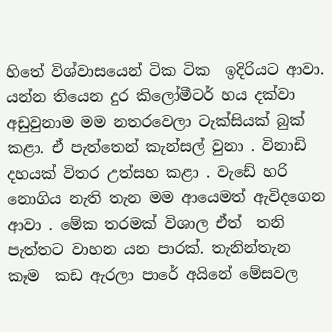හිතේ විශ්වාසයෙන් ටික ටික  ඉදිරියට ආවා. යන්න තියෙන දුර කිලෝමීටර් හය දක්වා අඩුවුනාම මම නතරවෙලා ටැක්සියක් බුක් කළා. ඒ පැත්තෙන් කැන්සල් වුනා . විනාඩි දහයක් විතර උත්සහ කළා . වැඩේ හරි නොගිය නැති තැන මම ආයෙමත් ඇවිදගෙන ආවා . මේක තරමක් විශාල ඒත්  තනි පැත්තට වාහන යන පාරක්. තැනින්තැන කෑම  කඩ ඇරලා පාරේ අයිනේ මේසවල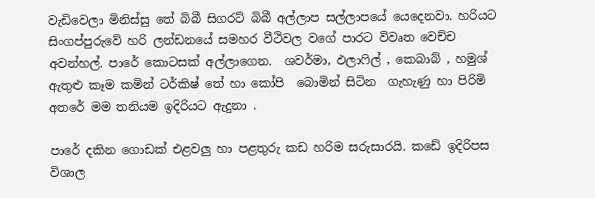වැඩිවෙලා මිනිස්සු තේ බිබී සිගරට් බිබී අල්ලාප සල්ලාපයේ යෙදෙනවා. හරියට සිංගප්පුරුවේ හරි ලන්ඩනයේ සමහර වීථිවල වගේ පාරට විවෘත වෙච්ච අවන්හල්. පාරේ කොටසක් අල්ලාගෙන.  ශවර්මා, ඵලාෆිල් , කෙබාබ් , හමුශ් ඇතුළු කෑම කමින් ටර්කිෂ් තේ හා කෝපි  බොමින් සිටින  ගැහැණු හා පිරිමි අතරේ මම තනියම ඉදිරියට ඇදුනා .

පාරේ දකින ගොඩක් එළවලු හා පළතුරු කඩ හරිම සරුසාරයි. කඩේ ඉදිරිපස විශාල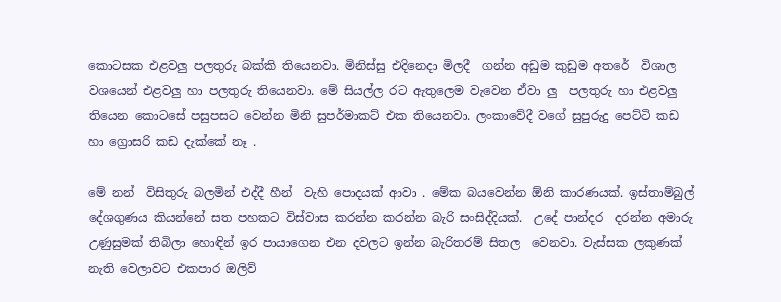කොටසක එළවලු පලතුරු බක්කි තියෙනවා. මිනිස්සු එදිනෙදා මිලදී  ගන්න අඩුම කුඩුම අතරේ  විශාල වශයෙන් එළවලු හා පලතුරු තියෙනවා. මේ සියල්ල රට ඇතුලෙම වැවෙන ඒවා ලු  පලතුරු හා එළවලු තියෙන කොටසේ පසුපසට වෙන්න මිනි සුපර්මාකට් එක තියෙනවා. ලංකාවේදී වගේ සුපුරුදු පෙට්ටි කඩ හා ග්‍රොසරි කඩ දැක්කේ නෑ .

මේ නන්  විසිතුරු බලමින් එද්දී හීන්  වැහි පොදයක් ආවා . මේක බයවෙන්න ඕනි කාරණයක්. ඉස්තාම්බුල්  දේශගුණය කියන්නේ සත පහකට විස්වාස කරන්න කරන්න බැරි සංසිද්දියක්.  උදේ පාන්දර  දරන්න අමාරු උණුසුමක් තිබිලා හොඳින් ඉර පායාගෙන එන දවලට ඉන්න බැරිතරම් සිතල  වෙනවා. වැස්සක ලකුණක් නැති වෙලාවට එකපාර ඔලිව්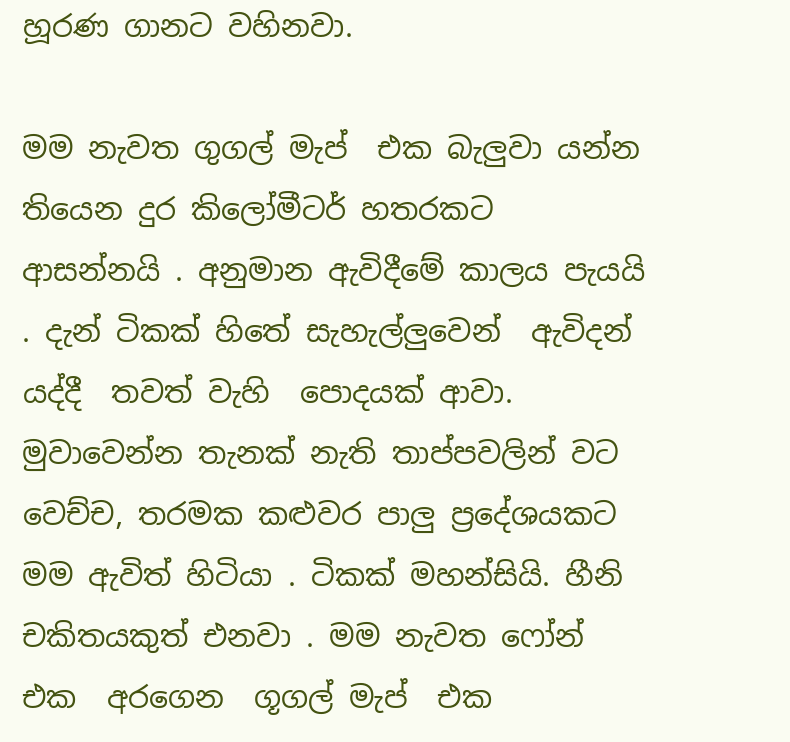හූරණ ගානට වහිනවා.

මම නැවත ගුගල් මැප්  එක බැලුවා යන්න තියෙන දුර කිලෝමීටර් හතරකට  ආසන්නයි . අනුමාන ඇවිදීමේ කාලය පැයයි . දැන් ටිකක් හිතේ සැහැල්ලුවෙන්  ඇවිදන් යද්දී  තවත් වැහි  පොදයක් ආවා. මුවාවෙන්න තැනක් නැති තාප්පවලින් වට වෙච්ච, තරමක කළුවර පාලු ප්‍රදේශයකට මම ඇවිත් හිටියා . ටිකක් මහන්සියි. හීනි චකිතයකුත් එනවා . මම නැවත ෆෝන් එක  අරගෙන  ගූගල් මැප්  එක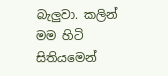බැලුවා. කලින් මම හිටි සිතියමෙන්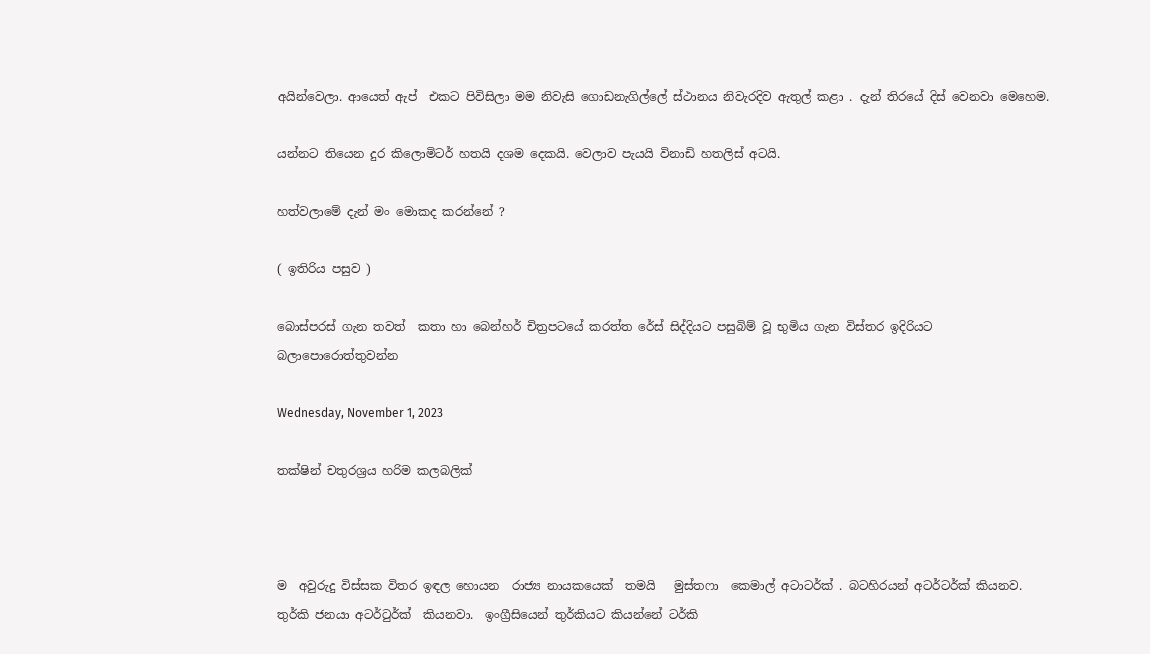අයින්වෙලා. ආයෙත් ඇප්  එකට පිවිසිලා මම නිවැසි ගොඩනැගිල්ලේ ස්ථානය නිවැරදිව ඇතුල් කළා . දැන් තිරයේ දිස් වෙනවා මෙහෙම.

යන්නට තියෙන දුර කිලොමිටර් හතයි දශම දෙකයි. වෙලාව පැයයි විනාඩි හතලිස් අටයි.

හත්වලාමේ දැන් මං මොකද කරන්නේ ?

( ඉතිරිය පසුව )

බොස්පරස් ගැන තවත්  කතා හා බෙන්හර් චිත්‍රපටයේ කරත්ත රේස් සිද්දියට පසුබිම් වූ භුමිය ගැන විස්තර ඉදිරියට බලාපොරොත්තුවන්න

Wednesday, November 1, 2023

තක්ෂින් චතුරශ්‍රය හරිම කලබලික්



ම  අවුරුදු විස්සක විතර ඉඳල හොයන  රාජ්‍ය නායකයෙක්  තමයි   මුස්තෆා  කෙමාල් අටාටර්ක් . බටහිරයන් අටර්ටර්ක් කියනව. තුර්කි ජනයා අටර්ටුර්ක්  කියනවා.  ඉංග්‍රීසියෙන් තුර්කියට කියන්නේ ටර්කි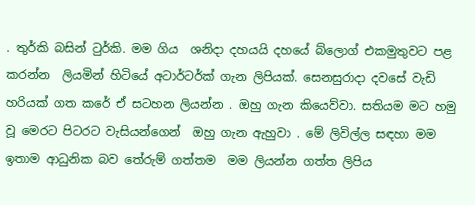. තුර්කි බසින් ටුර්කි. මම ගිය  ශනිදා දහයයි දහයේ බ්ලොග් එකමුතුවට පළ  කරන්න  ලියමින් හිටියේ අටාර්ටර්ක් ගැන ලිපියක්. සෙනසුරාදා දවසේ වැඩි හරියක් ගත කරේ ඒ සටහන ලියන්න . ඔහු ගැන කියෙව්වා. සතියම මට හමු වූ මෙරට පිටරට වැසියන්ගෙන්  ඔහු ගැන ඇහුවා . මේ ලිවිල්ල සඳහා මම ඉතාම ආධුනික බව තේරුම් ගත්තම  මම ලියන්න ගත්ත ලිපිය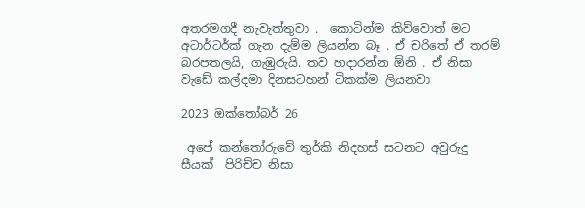අතරමගදී නැවැත්තුවා .  කොටින්ම කිව්වොත් මට අටාර්ටර්ක් ගැන දැම්ම ලියන්න බෑ . ඒ චරිතේ ඒ තරම් බරපතලයි, ගැඹුරුයි. තව හදාරන්න ඕනි . ඒ නිසා වැඩේ කල්දමා දිනසටහන් ටිකක්ම ලියනවා

2023 ඔක්තෝබර් 26

 අපේ කන්තෝරුවේ තුර්කි නිදහස් සටනට අවුරුදු සීයක්  පිරිච්ච නිසා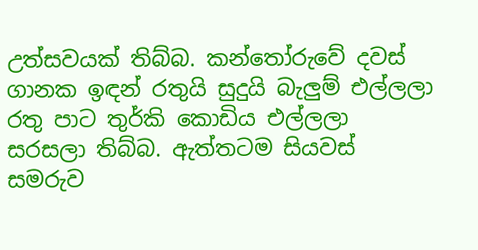උත්සවයක් තිබ්බ. කන්තෝරුවේ දවස් ගානක ඉඳන් රතුයි සුදුයි බැලුම් එල්ලලා රතු පාට තුර්කි කොඩිය එල්ලලා සරසලා තිබ්බ. ඇත්තටම සියවස් සමරුව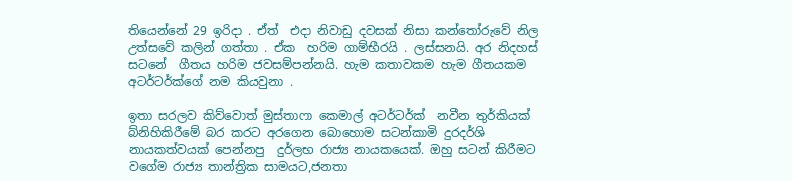තියෙන්නේ 29 ඉරිදා . ඒත්  එදා නිවාඩු දවසක් නිසා කන්තෝරුවේ නිල උත්සවේ කලින් ගත්තා . ඒක  හරිම ගාම්භීරයි . ලස්සනයි. අර නිදහස් සටනේ  ගීතය හරිම ජවසම්පන්නයි. හැම කතාවකම හැම ගීතයකම අටර්ටර්ක්ගේ නම කියවුනා .

ඉතා සරලව කිව්වොත් මුස්තාෆා කෙමාල් අටර්ටර්ක්  නවීන තුර්කියක් බ්නිහිකිරීමේ බර කරට අරගෙන බොහොම සටන්කාමි දුරදර්ශි නායකත්වයක් පෙන්නපු  දුර්ලභ රාජ්‍ය නායකයෙක්. ඔහු සටන් කිරීමට වගේම රාජ්‍ය තාන්ත්‍රික සාමයට,ජනතා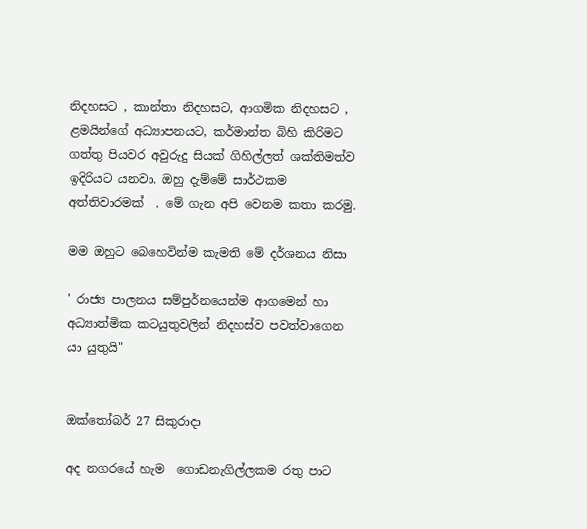නිදහසට , කාන්තා නිදහසට, ආගමික නිදහසට , ළමයින්ගේ අධ්‍යාපනයට, කර්මාන්ත බිහි කිරිමට  ගත්තු පියවර අවුරුදු සියක් ගිහිල්ලත් ශක්තිමත්ව ඉදිරියට යනවා. ඔහු දැම්මේ සාර්ථකම අත්තිවාරමක්  . මේ ගැන අපි වෙනම කතා කරමු.

මම ඔහුට බෙහෙවින්ම කැමති මේ දර්ශනය නිසා

' රාජ්‍ය පාලනය සම්පුර්නයෙන්ම ආගමෙන් හා අධ්‍යාත්මික කටයුතුවලින් නිදහස්ව පවත්වාගෙන යා යුතුයි"


ඔක්තෝබර් 27 සිකුරාදා

අද නගරයේ හැම  ගොඩනැගිල්ලකම රතු පාට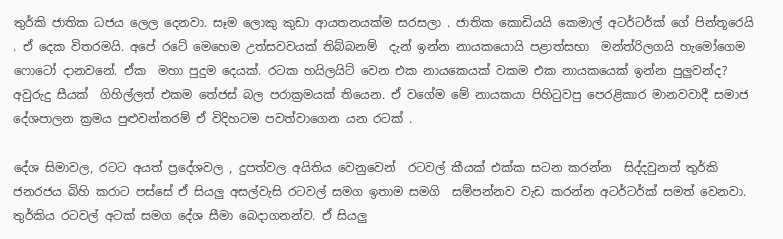තුර්කි ජාතික ධජය ලෙල දෙනවා. සෑම ලොකු කුඩා ආයතනයක්ම සරසලා . ජාතික කොඩියයි කෙමාල් අටර්ටර්ක් ගේ පින්තූරෙයි . ඒ දෙක විතරමයි. අපේ රටේ මෙහෙම උත්සවවයක් තිබ්බනම්  දැන් ඉන්න නායකයොයි පළාත්සභා  මන්ත්රිලගයි හැමෝගෙම ෆොටෝ දානවනේ. ඒක  මහා පුදුම දෙයක්. රටක හයිලයිට් වෙන එක නායකෙයක් වකම එක නායකයෙක් ඉන්න පුලුවන්ද? අවුරුදු සීයක්  ගිහිල්ලත් එකම තේජස් බල පරාක්‍රමයක් තියෙන. ඒ වගේම මේ නායකයා පිහිටුවපු පෙරළිකාර මානවවාදී සමාජ දේශපාලන ක්‍රමය පුළුවන්තරම් ඒ විදිහටම පවත්වාගෙන යන රටක් .

දේශ සිමාවල, රටට අයත් ප්‍රදේශවල , දුපත්වල අයිතිය වෙනුවෙන්  රටවල් කීයක් එක්ක සටන කරන්න  සිද්දවුනත් තුර්කි ජනරජය බිහි කරාට පස්සේ ඒ සියලු අසල්වැසි රටවල් සමග ඉතාම සමගි  සම්පන්නව වැඩ කරන්න අටර්ටර්ක් සමත් වෙනවා. තුර්කිය රටවල් අටක් සමග දේශ සීමා බෙදාගනන්ව. ඒ සියලු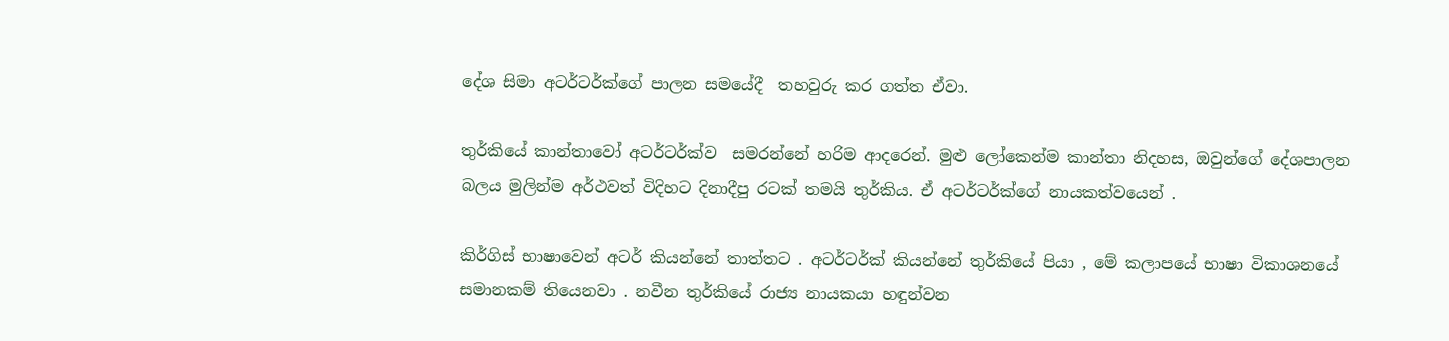දේශ සිමා අටර්ටර්ක්ගේ පාලන සමයේදී  තහවුරු කර ගත්ත ඒවා.

තුර්කියේ කාන්තාවෝ අටර්ටර්ක්ව  සමරන්නේ හරිම ආදරෙන්. මුළු ලෝකෙන්ම කාන්තා නිදහස, ඔවුන්ගේ දේශපාලන  බලය මුලින්ම අර්ථවත් විදිහට දිනාදීපු රටක් තමයි තුර්කිය. ඒ අටර්ටර්ක්ගේ නායකත්වයෙන් .

කිර්ගිස් භාෂාවෙන් අටර් කියන්නේ තාත්තට . අටර්ටර්ක් කියන්නේ තුර්කියේ පියා , මේ කලාපයේ භාෂා විකාශනයේ සමානකම් තියෙනවා . නවීන තුර්කියේ රාජ්‍ය නායකයා හඳුන්වන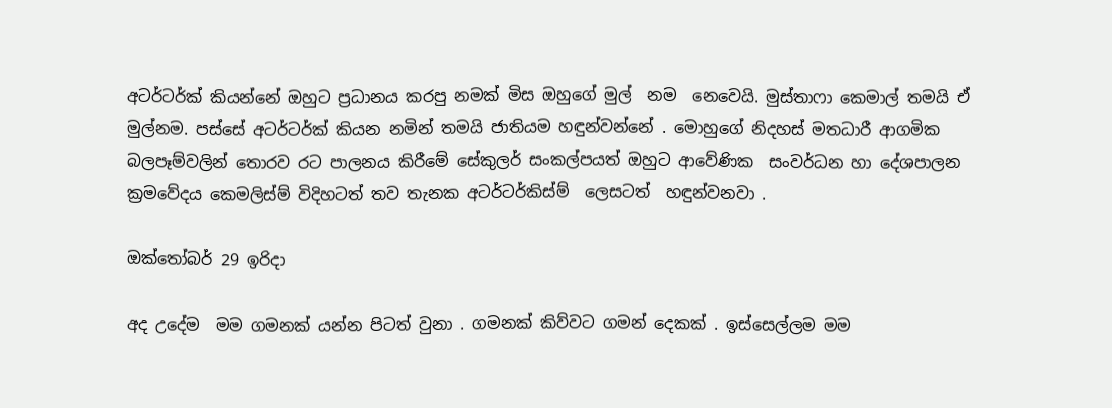අටර්ටර්ක් කියන්නේ ඔහුට ප්‍රධානය කරපු නමක් මිස ඔහුගේ මුල්  නම  නෙවෙයි. මුස්තාෆා කෙමාල් තමයි ඒ මුල්නම. පස්සේ අටර්ටර්ක් කියන නමින් තමයි ජාතියම හඳුන්වන්නේ . මොහුගේ නිදහස් මතධාරී ආගමික  බලපෑම්වලින් තොරව රට පාලනය කිරීමේ සේකුලර් සංකල්පයත් ඔහුට ආවේණික  සංවර්ධන හා දේශපාලන ක්‍රමවේදය කෙමලිස්ම් විදිහටත් තව තැනක අටර්ටර්කිස්ම්  ලෙසටත්  හඳුන්වනවා .

ඔක්තෝබර් 29 ඉරිදා

අද උදේම  මම ගමනක් යන්න පිටත් වුනා . ගමනක් කිව්වට ගමන් දෙකක් . ඉස්සෙල්ලම මම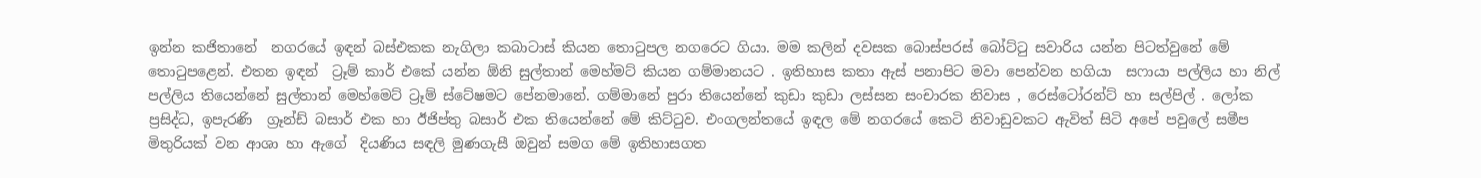ඉන්න කජිතානේ  නගරයේ ඉඳන් බස්එකක නැගිලා කබාටාස් කියන තොටුපල නගරෙට ගියා. මම කලින් දවසක බොස්පරස් බෝට්ටු සවාරිය යන්න පිටත්වුනේ මේ තොටුපළෙන්. එතන ඉඳන්  ට්‍රෑම් කාර් එකේ යන්න ඕනි සුල්තාන් මෙහ්මට් කියන ගම්මානයට . ඉතිහාස කතා ඇස් පනාපිට මවා පෙන්වන හගියා  සෆායා පල්ලිය හා නිල් පල්ලිය තියෙන්නේ සුල්තාන් මෙහ්මෙට් ට්‍රෑම් ස්ටේෂමට පේනමානේ. ගම්මානේ පුරා තියෙන්නේ කුඩා කුඩා ලස්සන සංචාරක නිවාස , රෙස්ටෝරන්ට් හා සල්පිල් . ලෝක ප්‍රසිද්ධ, ඉපැරණි  ග්‍රෑන්ඩ් බසාර් එක හා ඊජිප්තු බසාර් එක තියෙන්නේ මේ කිට්ටුව. එංගලන්තයේ ඉඳල මේ නගරයේ කෙටි නිවාඩුවකට ඇවිත් සිටි අපේ පවුලේ සමීප මිතුරියක් වන ආශා හා ඇගේ  දියණිය සඳලි මුණගැසී ඔවුන් සමග මේ ඉතිහාසගත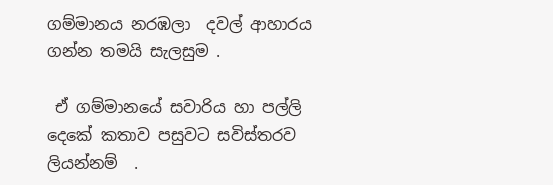ගම්මානය නරඹලා  දවල් ආහාරය ගන්න තමයි සැලසුම .

 ඒ ගම්මානයේ සවාරිය හා පල්ලි දෙකේ කතාව පසුවට සවිස්තරව ලියන්නම්  .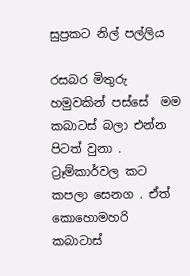සුප්‍රකට නිල් පල්ලිය

රසබර මිතුරු හමුවකින් පස්සේ  මම කබාටස් බලා එන්න පිටත් වුනා . ට්‍රෑම්කාර්වල කට කපලා සෙනග . ඒත්  කොහොමහරි කබාටාස්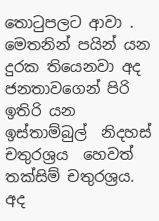තොටුපලට ආවා . මෙතනින් පයින් යන දුරක තියෙනවා අද ජනතාවගෙන් පිරි ඉතිරි යන ඉස්තාම්බුල්  නිදහස් චතුරශ්‍රය  හෙවත් තක්සිම් චතුරශ්‍රය. අද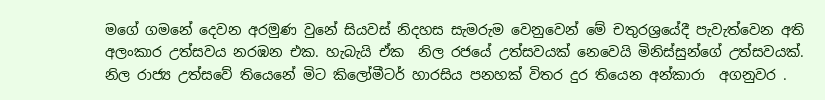මගේ ගමනේ දෙවන අරමුණ වුනේ සියවස් නිදහස සැමරුම වෙනුවෙන් මේ චතුරශ්‍රයේදී පැවැත්වෙන අති අලංකාර උත්සවය නරඹන එක. හැබැයි ඒක  නිල රජයේ උත්සවයක් නෙවෙයි මිනිස්සුන්ගේ උත්සවයක්.  නිල රාජ්‍ය උත්සවේ තියෙනේ මිට කිලෝමීටර් හාරසිය පනහක් විතර දුර තියෙන අන්කාරා  අගනුවර .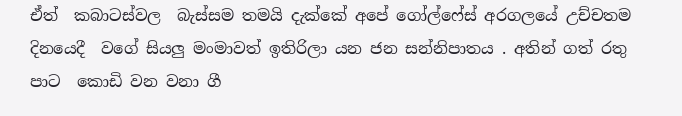ඒත්  කබාටස්වල  බැස්සම තමයි දැක්කේ අපේ ගෝල්ෆේස් අරගලයේ උච්චතම දිනයෙදී  වගේ සියලු මංමාවත් ඉතිරිලා යන ජන සන්නිපාතය . අතින් ගත් රතු පාට  කොඩි වන වනා ගී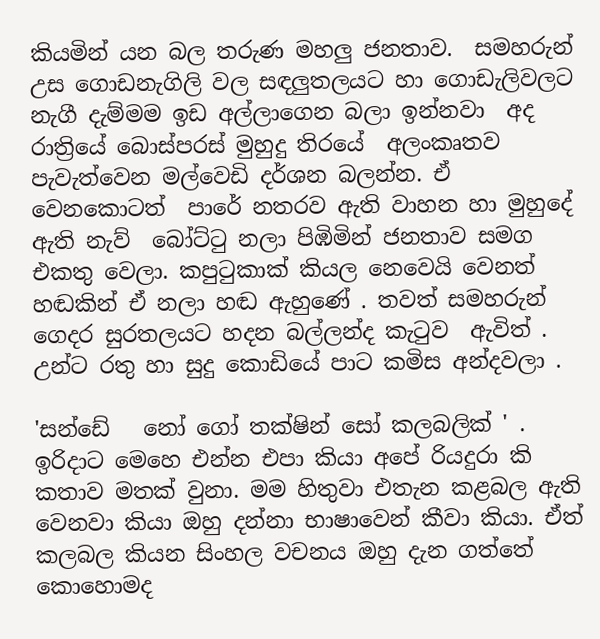කියමින් යන බල තරුණ මහලු ජනතාව.  සමහරුන්  උස ගොඩනැගිලි වල සඳලුතලයට හා ගොඩැලිවලට නැගී දැම්මම ඉඩ අල්ලාගෙන බලා ඉන්නවා  අද රාත්‍රියේ බොස්පරස් මුහුදු තිරයේ  අලංකෘතව පැවැත්වෙන මල්වෙඩි දර්ශන බලන්න. ඒ වෙනකොටත්  පාරේ නතරව ඇති වාහන හා මුහුදේ ඇති නැව්  බෝට්ටු නලා පිඹිමින් ජනතාව සමග එකතු වෙලා. කපුටුකාක් කියල නෙවෙයි වෙනත් හඬකින් ඒ නලා හඬ ඇහුණේ . තවත් සමහරුන්  ගෙදර සුරතලයට හදන බල්ලන්ද කැටුව  ඇවිත් . උන්ට රතු හා සුදු කොඩියේ පාට කමිස අන්දවලා .

'සන්ඩේ   නෝ ගෝ තක්ෂින් සෝ කලබලික් ' .  ඉරිදාට මෙහෙ එන්න එපා කියා අපේ රියදුරා කි කතාව මතක් වුනා. මම හිතුවා එතැන කළබල ඇති වෙනවා කියා ඔහු දන්නා භාෂාවෙන් කීවා කියා. ඒත්  කලබල කියන සිංහල වචනය ඔහු දැන ගත්තේ කොහොමද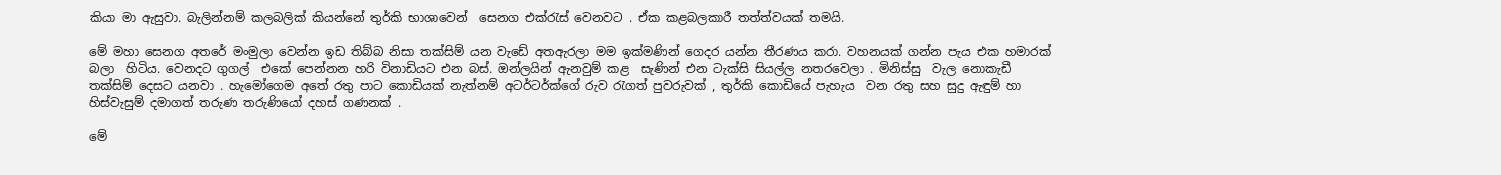කියා මා ඇසුවා. බැලින්නම් කලබලික් කියන්නේ තුර්කි භාශාවෙන්  සෙනග එක්රැස් වෙනවට . ඒක කළබලකාරී තත්ත්වයක් තමයි.

මේ මහා සෙනග අතරේ මංමුලා වෙන්න ඉඩ තිබ්බ නිසා තක්සිම් යන වැඩේ අතඇරලා මම ඉක්මණින් ගෙදර යන්න තීරණය කරා. වහනයක් ගන්න පැය එක හමාරක් බලා  හිටිය. වෙනදට ගුගල්  එකේ පෙන්නන හරි විනාඩියට එන බස්. ඔන්ලයින් ඇනවුම් කළ  සැණින් එන ටැක්සි සියල්ල නතරවෙලා . මිනිස්සු  වැල නොකැඩී  තක්සිම් දෙසට යනවා . හැමෝගෙම අතේ රතු පාට කොඩියක් නැත්නම් අටර්ටර්ක්ගේ රුව රැගත් පුවරුවක් , තුර්කි කොඩියේ පැහැය  වන රතු සහ සුදු ඇඳුම් හා හිස්වැසුම් දමාගත් තරුණ තරුණියෝ දහස් ගණනක් .

මේ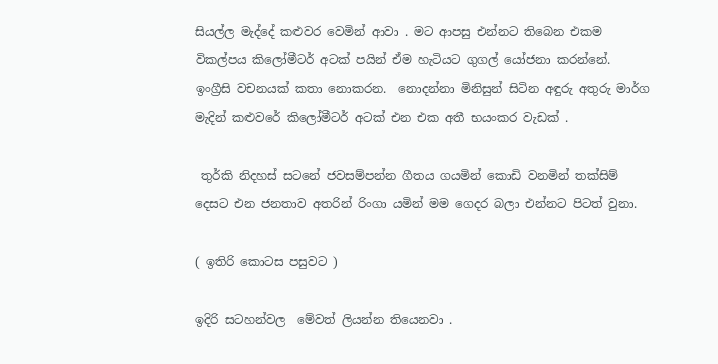සියල්ල මැද්දේ කළුවර වෙමින් ආවා . මට ආපසු එන්නට තිබෙන එකම විකල්පය කිලෝමීටර් අටක් පයින් ඒම හැටියට ගුගල් යෝජනා කරන්නේ.  ඉංග්‍රීසි වචනයක් කතා නොකරන.  නොදන්නා මිනිසුන් සිටින අඳුරු අතුරු මාර්ග මැදින් කළුවරේ කිලෝමීටර් අටක් එන එක අතී භයංකර වැඩක් .

 තුර්කි නිදහස් සටනේ ජවසම්පන්න ගීතය ගයමින් කොඩි වනමින් තක්සිම් දෙසට එන ජනතාව අතරින් රිංගා යමින් මම ගෙදර බලා එන්නට පිටත් වුනා.

( ඉතිරි කොටස පසුවට )

ඉදිරි සටහන්වල  මේවත් ලියන්න තියෙනවා .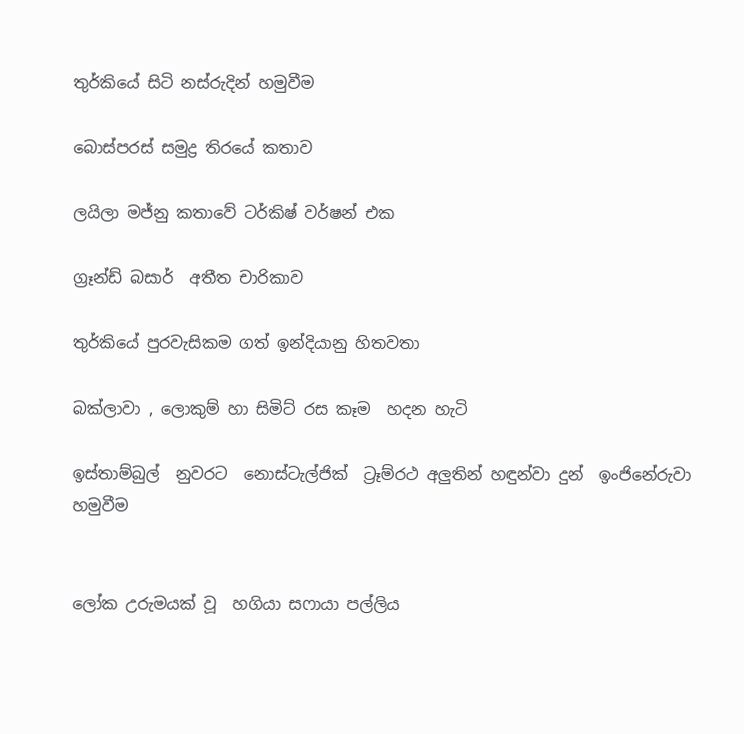තුර්කියේ සිටි නස්රුදින් හමුවීම

බොස්පරස් සමුද්‍ර තිරයේ කතාව

ලයිලා මජ්නු කතාවේ ටර්කිෂ් වර්ෂන් එක

ග්‍රෑන්ඩ් බසාර්  අතීත චාරිකාව

තුර්කියේ පුරවැසිකම ගත් ඉන්දියානු හිතවතා

බක්ලාවා , ලොකුම් හා සිමිට් රස කෑම  හදන හැටි

ඉස්තාම්බුල්  නුවරට  නොස්ටැල්ජික්  ට්‍රෑම්රථ අලුතින් හඳුන්වා දුන්  ඉංජිනේරුවා හමුවීම


ලෝක උරුමයක් වූ  හගියා සෆායා පල්ලිය